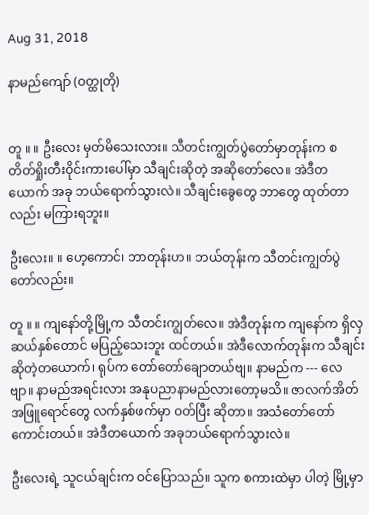Aug 31, 2018

နာမည်ကျော် (ဝတ္ထုတို)


တူ ။ ။ ဦးလေး မှတ်မိသေးလား။ သီတင်းကျွတ်ပွဲတော်မှာတုန်းက စတိတ်ရှိုးတီးဝိုင်းကားပေါ်မှာ သီချင်းဆိုတဲ့ အဆိုတော်လေ။ အဲဒီတယောက် အခု ဘယ်ရောက်သွားလဲ။ သီချင်းခွေတွေ ဘာတွေ ထုတ်တာလည်း မကြားရဘူး။

ဦးလေး။ ။ ဟေ့ကောင်၊ ဘာတုန်းဟ။ ဘယ်တုန်းက သီတင်းကျွတ်ပွဲတော်လည်း။

တူ ။ ။ ကျနော်တို့မြို့က သီတင်းကျွတ်လေ။ အဲဒီတုန်းက ကျနော်က ရှိလှ ဆယ်နှစ်တောင် မပြည့်သေးဘူး ထင်တယ်။ အဲဒီလောက်တုန်းက သီချင်းဆိုတဲ့တယောက်၊ ရုပ်က တော်တော်ချောတယ်ဗျ။ နာမည်က --- လေဗျာ။ နာမည်အရင်းလား အနုပညာနာမည်လားတော့မသိ။ ဇာလက်အိတ်အဖြူရောင်တွေ လက်နှစ်ဖက်မှာ ဝတ်ပြီး ဆိုတာ။ အသံတော်တော်ကောင်းတယ်။ အဲဒီတယောက် အခုဘယ်ရောက်သွားလဲ။

ဦးလေးရဲ့ သူငယ်ချင်းက ဝင်ပြောသည်။ သူက စကားထဲမှာ ပါတဲ့ မြို့မှာ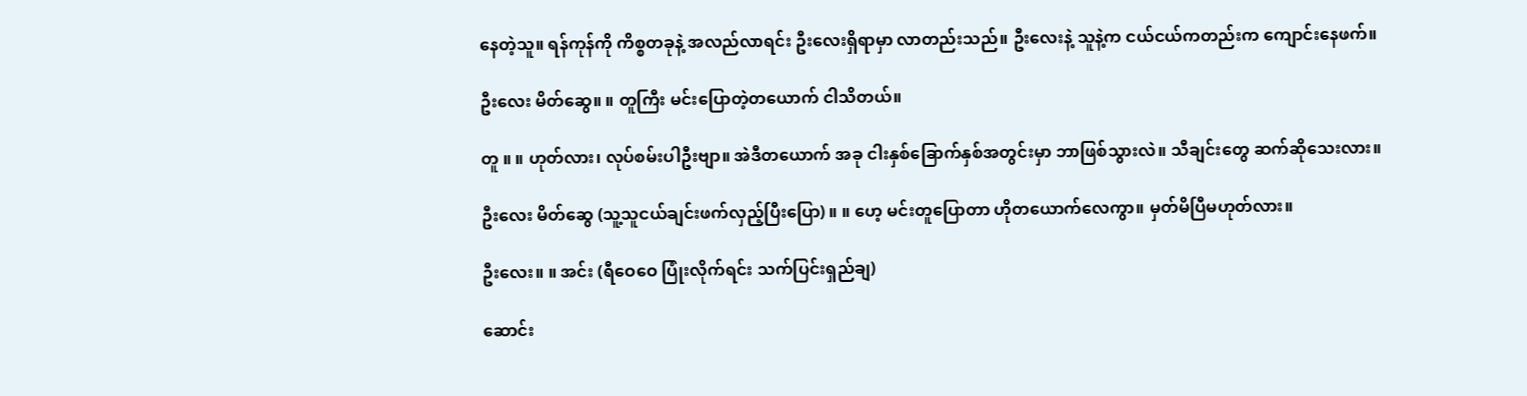နေတဲ့သူ။ ရန်ကုန်ကို ကိစ္စတခုနဲ့ အလည်လာရင်း ဦးလေးရှိရာမှာ လာတည်းသည်။ ဦးလေးနဲ့ သူနဲ့က ငယ်ငယ်ကတည်းက ကျောင်းနေဖက်။

ဦးလေး မိတ်ဆွေ။ ။ တူကြီး မင်းပြောတဲ့တယောက် ငါသိတယ်။

တူ ။ ။ ဟုတ်လား၊ လုပ်စမ်းပါဦးဗျာ။ အဲဒီတယောက် အခု ငါးနှစ်ခြောက်နှစ်အတွင်းမှာ ဘာဖြစ်သွားလဲ။ သီချင်းတွေ ဆက်ဆိုသေးလား။

ဦးလေး မိတ်ဆွေ (သူ့သူငယ်ချင်းဖက်လှည့်ပြီးပြော) ။ ။ ဟေ့ မင်းတူပြောတာ ဟိုတယောက်လေကွာ။ မှတ်မိပြီမဟုတ်လား။

ဦးလေး။ ။ အင်း (ရီဝေဝေ ပြုံးလိုက်ရင်း သက်ပြင်းရှည်ချ)

ဆောင်း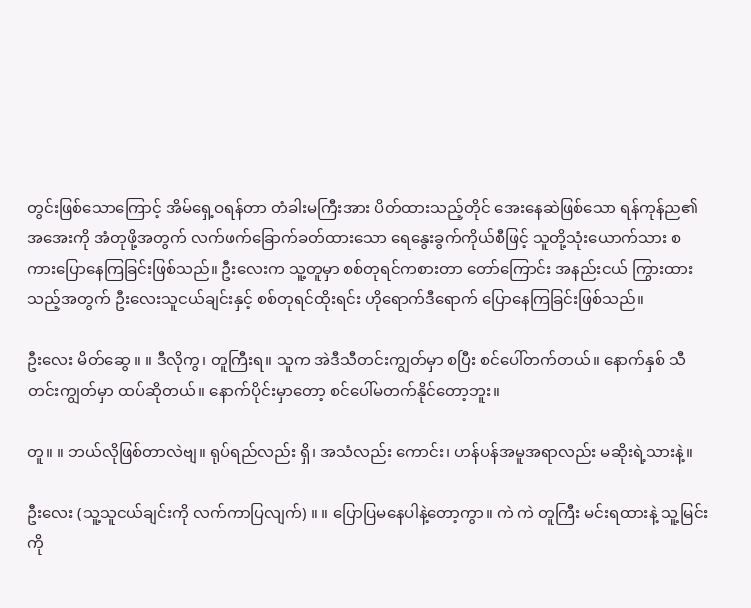တွင်းဖြစ်သောကြောင့် အိမ်ရှေ့ဝရန်တာ တံခါးမကြီးအား ပိတ်ထားသည့်တိုင် အေးနေဆဲဖြစ်သော ရန်ကုန်ည၏ အအေးကို အံတုဖို့အတွက် လက်ဖက်ခြောက်ခတ်ထားသော ရေနွေးခွက်ကိုယ်စီဖြင့် သူတို့သုံးယောက်သား စကားပြောနေကြခြင်းဖြစ်သည်။ ဦးလေးက သူ့တူမှာ စစ်တုရင်ကစားတာ တော်ကြောင်း အနည်းငယ် ကြွားထားသည့်အတွက် ဦးလေးသူငယ်ချင်းနှင့် စစ်တုရင်ထိုးရင်း ဟိုရောက်ဒီရောက် ပြောနေကြခြင်းဖြစ်သည်။

ဦးလေး မိတ်ဆွေ ။ ။ ဒီလိုကွ၊ တူကြီးရ။ သူက အဲဒီသီတင်းကျွတ်မှာ စပြီး စင်ပေါ်တက်တယ်။ နောက်နှစ် သီတင်းကျွတ်မှာ ထပ်ဆိုတယ်။ နောက်ပိုင်းမှာတော့ စင်ပေါ်မတက်နိုင်တော့ဘူး။

တူ။ ။ ဘယ်လိုဖြစ်တာလဲဗျ။ ရုပ်ရည်လည်း ရှိ၊ အသံလည်း ကောင်း၊ ဟန်ပန်အမူအရာလည်း မဆိုးရဲ့သားနဲ့။

ဦးလေး (သူ့သူငယ်ချင်းကို လက်ကာပြလျက်) ။ ။ ပြောပြမနေပါနဲ့တော့ကွာ။ ကဲ ကဲ တူကြီး မင်းရထားနဲ့ သူ့မြင်းကို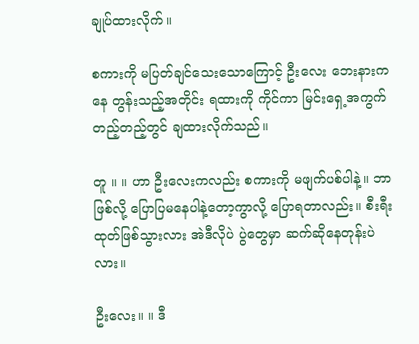ချုပ်ထားလိုက်။

စကားကို မပြတ်ချင်သေးသောကြောင့် ဦးလေး ဘေးနားကနေ တွန်းသည့်အတိုင်း ရထားကို ကိုင်ကာ မြင်းရှေ့အကွက်တည့်တည့်တွင် ချထားလိုက်သည်။

တူ ။ ။ ဟာ ဦးလေးကလည်း စကားကို မဖျက်ပစ်ပါနဲ့။ ဘာဖြစ်လို့ ပြောပြမနေပါနဲ့တော့ကွာလို့ ပြောရတာလည်း။ စီးရီးထုတ်ဖြစ်သွားလား အဲဒီလိုပဲ ပွဲတွေမှာ ဆက်ဆိုနေတုန်းပဲလား။

ဦးလေး။ ။ ဒီ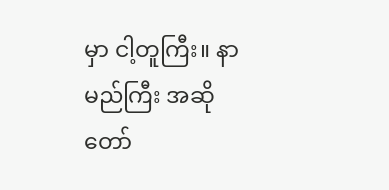မှာ ငါ့တူကြီး။ နာမည်ကြီး အဆိုတော်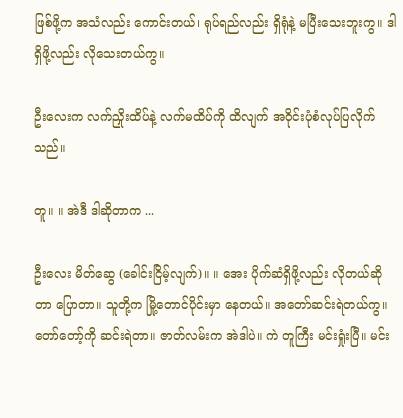ဖြစ်ဖို့က အသံလည်း ကောင်းတယ်၊ ရုပ်ရည်လည်း ရှိရုံနဲ့ မပြီးသေးဘူးကွ။ ဒါရှိဖို့လည်း လိုသေးတယ်ကွ။

ဦးလေးက လက်ညှိုးထိပ်နဲ့ လက်မထိပ်ကို ထိလျက် အဝိုင်းပုံစံလုပ်ပြလိုက်သည်။

တူ။ ။ အဲဒီ ဒါဆိုတာက ...

ဦးလေး မိတ်ဆွေ (ခေါင်းငြိမ့်လျက်)။ ။ အေး ပိုက်ဆံရှိဖို့လည်း လိုတယ်ဆိုတာ ပြောတာ။ သူတို့က မြို့တောင်ပိုင်းမှာ နေတယ်။ အတော်ဆင်းရဲတယ်ကွ။ တော်တော့်ကို ဆင်းရဲတာ။ ဇာတ်လမ်းက အဲဒါပဲ။ ကဲ တူကြီး မင်းရှုံးပြီ။ မင်း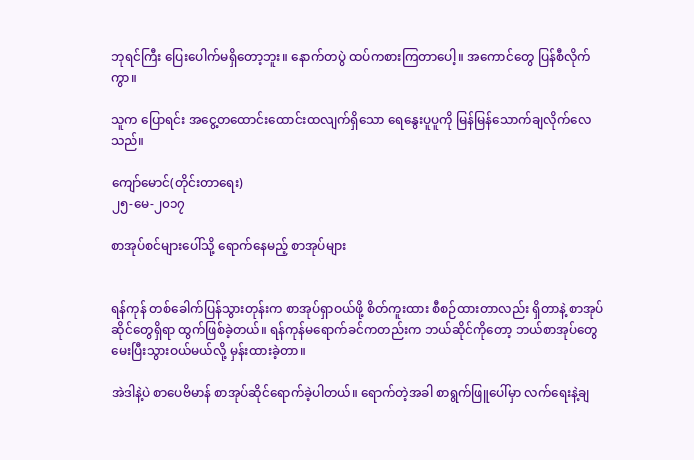ဘုရင်ကြီး ပြေးပေါက်မရှိတော့ဘူး။ နောက်တပွဲ ထပ်ကစားကြတာပေါ့။ အကောင်တွေ ပြန်စီလိုက်ကွာ။

သူက ပြောရင်း အငွေ့တထောင်းထောင်းထလျက်ရှိသော ရေနွေးပူပူကို မြန်မြန်သောက်ချလိုက်လေသည်။

ကျော်မောင်(တိုင်းတာရေး)
၂၅-မေ-၂၀၁၇

စာအုပ်စင်များပေါ်သို့ ရောက်နေမည့် စာအုပ်များ


ရန်ကုန် တစ်ခေါက်ပြန်သွားတုန်းက စာအုပ်ရှာဝယ်ဖို့ စိတ်ကူးထား စီစဉ်ထားတာလည်း ရှိတာနဲ့ စာအုပ်ဆိုင်တွေရှိရာ ထွက်ဖြစ်ခဲ့တယ်။ ရန်ကုန်မရောက်ခင်ကတည်းက ဘယ်ဆိုင်ကိုတော့ ဘယ်စာအုပ်တွေ မေးပြီးသွားဝယ်မယ်လို့ မှန်းထားခဲ့တာ။

အဲဒါနဲ့ပဲ စာပေဗိမာန် စာအုပ်ဆိုင်ရောက်ခဲ့ပါတယ်။ ရောက်တဲ့အခါ စာရွက်ဖြူပေါ်မှာ လက်ရေးနဲ့ချ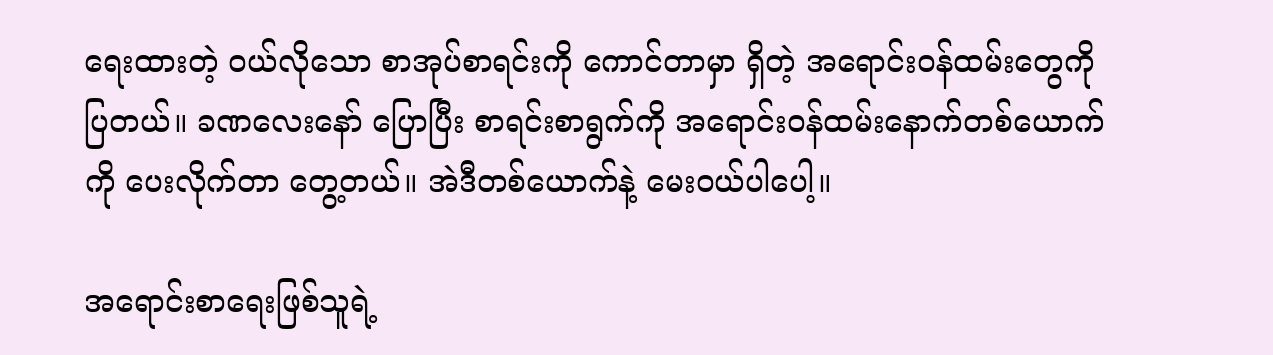ရေးထားတဲ့ ဝယ်လိုသော စာအုပ်စာရင်းကို ကောင်တာမှာ ရှိတဲ့ အရောင်းဝန်ထမ်းတွေကို ပြတယ်။ ခဏလေးနော် ပြောပြီး စာရင်းစာရွက်ကို အရောင်းဝန်ထမ်းနောက်တစ်ယောက်ကို ပေးလိုက်တာ တွေ့တယ်။ အဲဒီတစ်ယောက်နဲ့ မေးဝယ်ပါပေါ့။

အရောင်းစာရေးဖြစ်သူရဲ့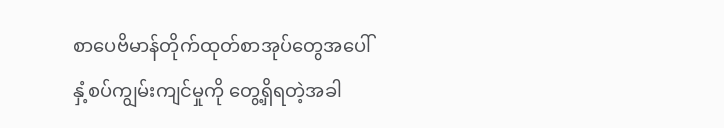စာပေဗိမာန်တိုက်ထုတ်စာအုပ်တွေအပေါ် နှံ့စပ်ကျွမ်းကျင်မှုကို တွေ့ရှိရတဲ့အခါ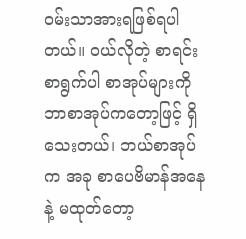ဝမ်းသာအားရဖြစ်ရပါတယ်။ ဝယ်လိုတဲ့ စာရင်းစာရွက်ပါ စာအုပ်များကို ဘာစာအုပ်ကတော့ဖြင့် ရှိသေးတယ်၊ ဘယ်စာအုပ်က အခု စာပေဗိမာန်အနေနဲ့ မထုတ်တော့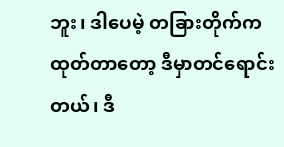ဘူး၊ ဒါပေမဲ့ တခြားတိုက်က ထုတ်တာတော့ ဒီမှာတင်ရောင်းတယ်၊ ဒီ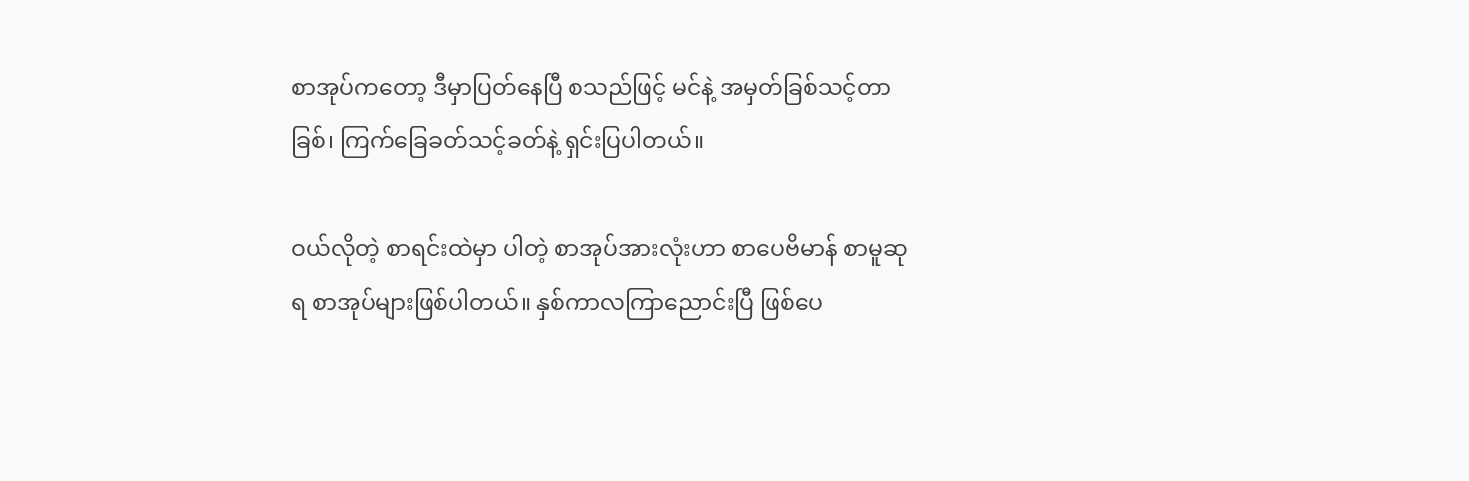စာအုပ်ကတော့ ဒီမှာပြတ်နေပြီ စသည်ဖြင့် မင်နဲ့ အမှတ်ခြစ်သင့်တာခြစ်၊ ကြက်ခြေခတ်သင့်ခတ်နဲ့ ရှင်းပြပါတယ်။

ဝယ်လိုတဲ့ စာရင်းထဲမှာ ပါတဲ့ စာအုပ်အားလုံးဟာ စာပေဗိမာန် စာမူဆုရ စာအုပ်များဖြစ်ပါတယ်။ နှစ်ကာလကြာညောင်းပြီ ဖြစ်ပေ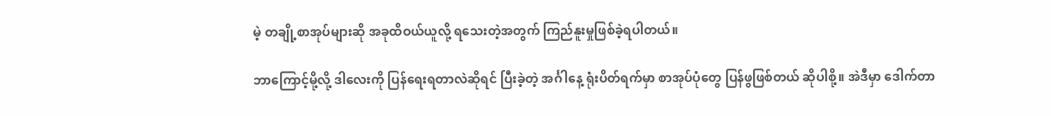မဲ့ တချို့စာအုပ်များဆို အခုထိဝယ်ယူလို့ ရသေးတဲ့အတွက် ကြည်နူးမှုဖြစ်ခဲ့ရပါတယ်။

ဘာကြောင့်မို့လို့ ဒါလေးကို ပြန်ရေးရတာလဲဆိုရင် ပြီးခဲ့တဲ့ အင်္ဂါနေ့ ရုံးပိတ်ရက်မှာ စာအုပ်ပုံတွေ ပြန်ဖွဖြစ်တယ် ဆိုပါစို့။ အဲဒီမှာ ဒေါက်တာ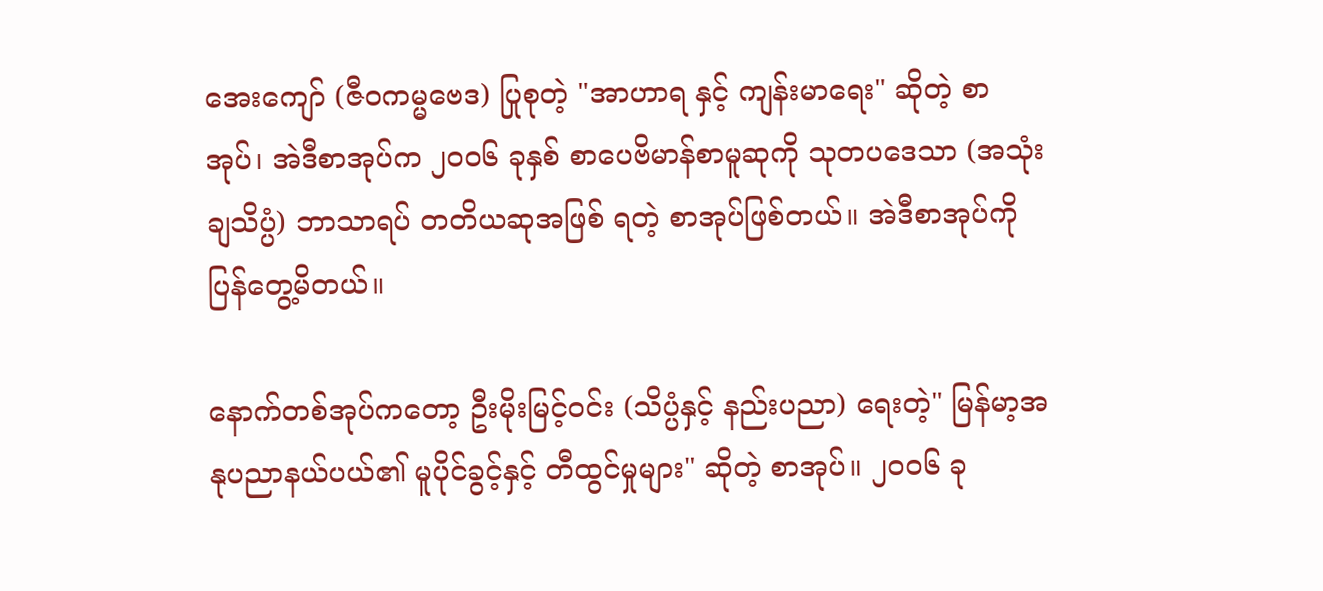အေးကျော် (ဇီဝကမ္မဗေဒ) ပြုစုတဲ့ "အာဟာရ နှင့် ကျန်းမာရေး" ဆိုတဲ့ စာအုပ်၊ အဲဒီစာအုပ်က ၂၀၀၆ ခုနှစ် စာပေဗိမာန်စာမူဆုကို သုတပဒေသာ (အသုံးချသိပ္ပံ) ဘာသာရပ် တတိယဆုအဖြစ် ရတဲ့ စာအုပ်ဖြစ်တယ်။ အဲဒီစာအုပ်ကို ပြန်တွေ့မိတယ်။

နောက်တစ်အုပ်ကတော့ ဦးမိုးမြင့်ဝင်း (သိပ္ပံနှင့် နည်းပညာ) ရေးတဲ့" မြန်မာ့အနုပညာနယ်ပယ်၏ မူပိုင်ခွင့်နှင့် တီထွင်မှုများ" ဆိုတဲ့ စာအုပ်။ ၂၀၀၆ ခု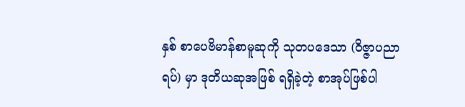နှစ် စာပေဗိမာန်စာမူဆုကို သုတပဒေသာ (၀ိဇ္ဇာပညာရပ်) မှာ ဒုတိယဆုအဖြစ် ရရှိခဲ့တဲ့ စာအုပ်ဖြစ်ပါ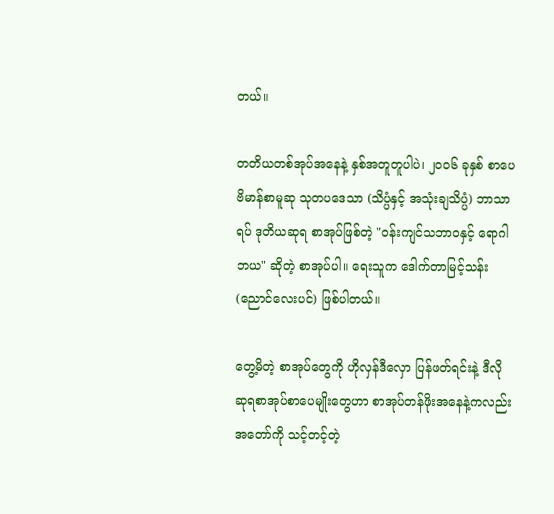တယ်။

တတိယတစ်အုပ်အနေနဲ့ နှစ်အတူတူပါပဲ၊ ၂၀၀၆ ခုနှစ် စာပေဗိမာန်စာမူဆု သုတပဒေသာ (သိပ္ပံနှင့် အသုံးချသိပ္ပံ) ဘာသာရပ် ဒုတိယဆုရ စာအုပ်ဖြစ်တဲ့ "ဝန်းကျင်သဘာဝနှင့် ရောဂါဘယ" ဆိုတဲ့ စာအုပ်ပါ။ ရေးသူက ဒေါက်တာမြင့်သန်း (ညောင်လေးပင်) ဖြစ်ပါတယ်။

တွေ့မိတဲ့ စာအုပ်တွေကို ဟိုလှန်ဒီလှော ပြန်ဖတ်ရင်းနဲ့ ဒီလို ဆုရစာအုပ်စာပေမျိုးတွေဟာ စာအုပ်တန်ဖိုးအနေနဲ့ကလည်း အတော်ကို သင့်တင့်တဲ့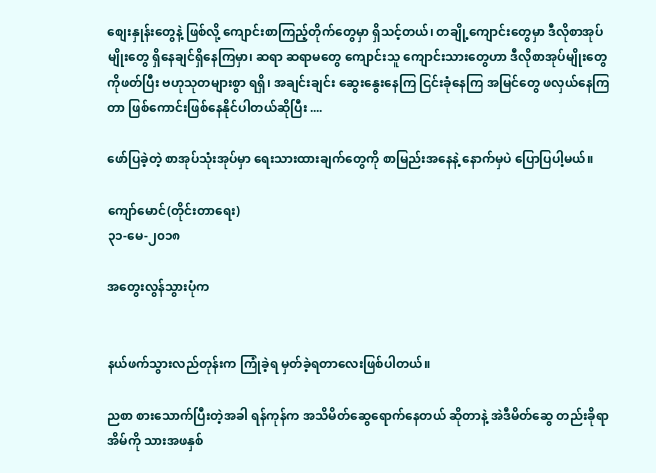စျေးနှုန်းတွေနဲ့ ဖြစ်လို့ ကျောင်းစာကြည့်တိုက်တွေမှာ ရှိသင့်တယ်၊ တချို့ကျောင်းတွေမှာ ဒီလိုစာအုပ်မျိုးတွေ ရှိနေချင်ရှိနေကြမှာ၊ ဆရာ ဆရာမတွေ ကျောင်းသူ ကျောင်းသားတွေဟာ ဒီလိုစာအုပ်မျိုးတွေကိုဖတ်ပြီး ဗဟုသုတများစွာ ရရှိ၊ အချင်းချင်း ဆွေးနွေးနေကြ ငြင်းခုံနေကြ အမြင်တွေ ဖလှယ်နေကြတာ ဖြစ်ကောင်းဖြစ်နေနိုင်ပါတယ်ဆိုပြီး ....

ဖော်ပြခဲ့တဲ့ စာအုပ်သုံးအုပ်မှာ ရေးသားထားချက်တွေကို စာမြည်းအနေနဲ့ နောက်မှပဲ ပြောပြပါ့မယ်။

ကျော်မောင်(တိုင်းတာရေး)
၃၁-မေ-၂၀၁၈

အတွေးလွန်သွားပုံက


နယ်ဖက်သွားလည်တုန်းက ကြုံခဲ့ရ မှတ်ခဲ့ရတာလေးဖြစ်ပါတယ်။

ညစာ စားသောက်ပြီးတဲ့အခါ ရန်ကုန်က အသိမိတ်ဆွေရောက်နေတယ် ဆိုတာနဲ့ အဲဒီမိတ်ဆွေ တည်းခိုရာအိမ်ကို သားအဖနှစ်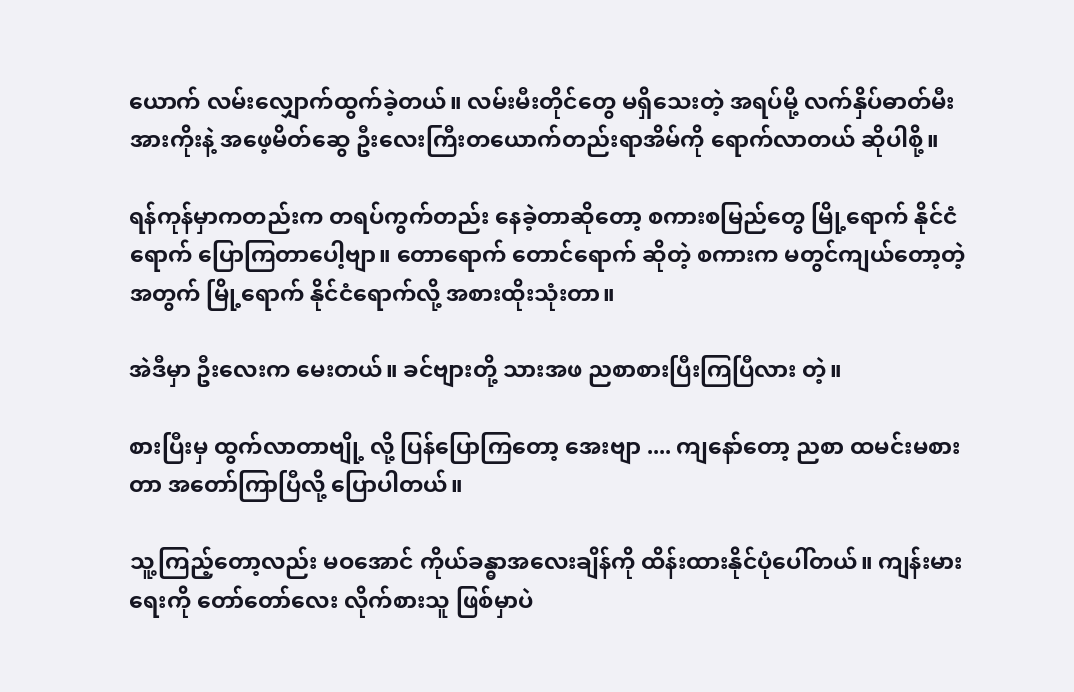ယောက် လမ်းလျှောက်ထွက်ခဲ့တယ်။ လမ်းမီးတိုင်တွေ မရှိသေးတဲ့ အရပ်မို့ လက်နှိပ်ဓာတ်မီး အားကိုးနဲ့ အဖေ့မိတ်ဆွေ ဦးလေးကြီးတယောက်တည်းရာအိမ်ကို ရောက်လာတယ် ဆိုပါစို့။

ရန်ကုန်မှာကတည်းက တရပ်ကွက်တည်း နေခဲ့တာဆိုတော့ စကားစမြည်တွေ မြို့ရောက် နိုင်ငံရောက် ပြောကြတာပေါ့ဗျာ။ တောရောက် တောင်ရောက် ဆိုတဲ့ စကားက မတွင်ကျယ်တော့တဲ့အတွက် မြို့ရောက် နိုင်ငံရောက်လို့ အစားထိုးသုံးတာ။

အဲဒီမှာ ဦးလေးက မေးတယ်။ ခင်ဗျားတို့ သားအဖ ညစာစားပြီးကြပြီလား တဲ့။

စားပြီးမှ ထွက်လာတာဗျို့ လို့ ပြန်ပြောကြတော့ အေးဗျာ .... ကျနော်တော့ ညစာ ထမင်းမစားတာ အတော်ကြာပြီလို့ ပြောပါတယ်။

သူ့ကြည့်တော့လည်း မဝအောင် ကိုယ်ခန္ဓာအလေးချိန်ကို ထိန်းထားနိုင်ပုံပေါ်တယ်။ ကျန်းမားရေးကို တော်တော်လေး လိုက်စားသူ ဖြစ်မှာပဲ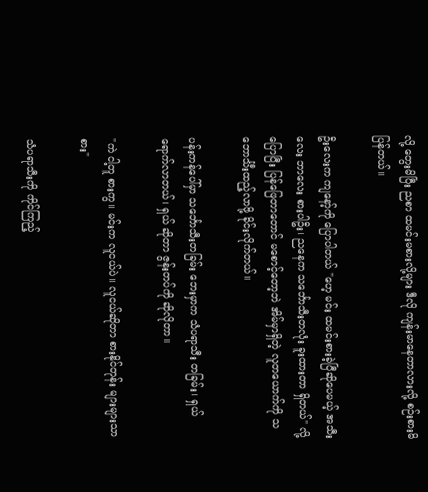လို့ တွေးမိပြီး ညစာ ထမင်းမစားလို့များ ဒီလို ကျန်းမာနေတာလားလို့ စဉ်းစားမိပြန်တယ်။

ဦးလေးက ကျနော့်ကို ပြောပါတယ် "ဟေ့ မင်း ထမင်းစားခဲ့ပြီဆိုပေမယ့် အသီးလေး ဘာလေး စားပါဦး၊ ညနေက သင်္ဘောသီးတလုံး ခူးထားတာ ရှိတယ်" လို့ပြောပြီး ပြန်ဖြေတာတောင် မစောင့်တော့ဘဲ အိမ်မှာရှိတဲ့ လူတယောက်ကို သဘောင်္သီးထည့်လာဖို့ ခိုင်းလိုက်တယ်။

ပန်းကန်ပေါ်မှာ သင်္ဘောသီးတခြမ်း ဘေးမှာက သံပရာသီး တခြမ်း၊ ရှယ် ရောက်လာတယ်၊ ရှယ် ဆိုတာ ဇွန်းတပ်ကို ဆိုလိုတာ။

"ကဲ ငါ့တူ စားကွ။ မင်းက လူငယ်ပဲ။ လူငယ်ဆိုတာ စားနိုင်တုန်း များများသာစား"

သံပရာသီးကို ကိုင်ကြည့်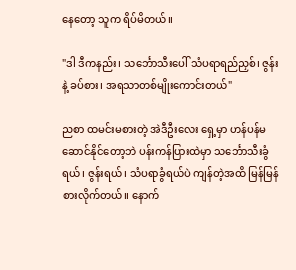နေတော့ သူက ရိပ်မိတယ်။

"ဒါ ဒီကနည်း၊ သင်္ဘောသီးပေါ် သံပရာရည်ညှစ်၊ ဇွန်းနဲ့ ခပ်စား၊ အရသာတစ်မျိုးကောင်းတယ်"

ညစာ ထမင်းမစားတဲ့ အဲဒီဦးလေး ရှေ့မှာ ဟန်ပန်မဆောင်နိုင်တော့ဘဲ ပန်းကန်ပြားထဲမှာ သင်္ဘောသီးခွံရယ်၊ ဇွန်းရယ်၊ သံပရာခွံရယ်ပဲ ကျန်တဲ့အထိ မြန်မြန်စားလိုက်တယ်။ နောက်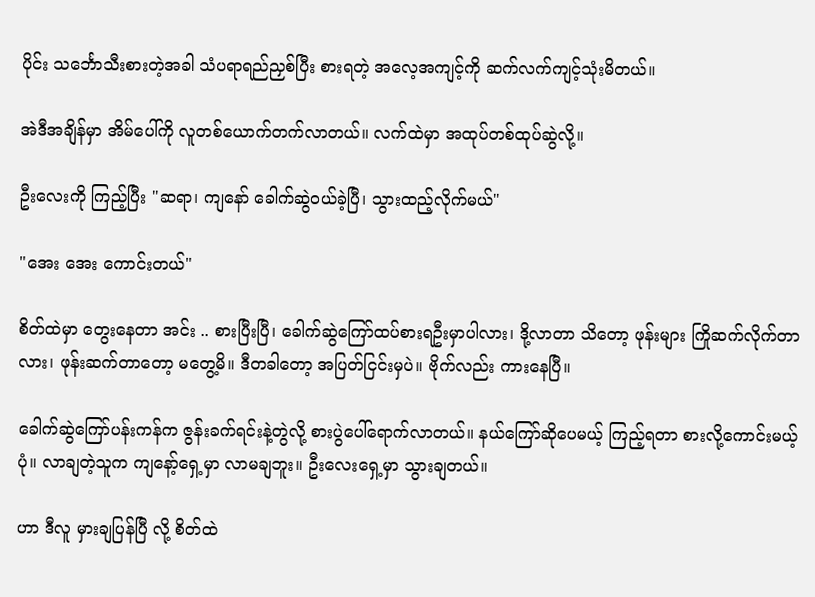ပိုင်း သင်္ဘောသီးစားတဲ့အခါ သံပရာရည်ညှစ်ပြီး စားရတဲ့ အလေ့အကျင့်ကို ဆက်လက်ကျင့်သုံးမိတယ်။

အဲဒီအချိန်မှာ အိမ်ပေါ်ကို လူတစ်ယောက်တက်လာတယ်။ လက်ထဲမှာ အထုပ်တစ်ထုပ်ဆွဲလို့။

ဦးလေးကို ကြည့်ပြီး "ဆရာ၊ ကျနော် ခေါက်ဆွဲဝယ်ခဲ့ပြီ၊ သွားထည့်လိုက်မယ်"

"အေး အေး ကောင်းတယ်"

စိတ်ထဲမှာ တွေးနေတာ အင်း .. စားပြီးပြီ၊ ခေါက်ဆွဲကြော်ထပ်စားရဦးမှာပါလား၊ ဒို့လာတာ သိတော့ ဖုန်းများ ကြိုဆက်လိုက်တာလား၊ ဖုန်းဆက်တာတော့ မတွေ့မိ။ ဒီတခါတော့ အပြတ်ငြင်းမှပဲ။ ဗိုက်လည်း ကားနေပြီ။

ခေါက်ဆွဲကြော်ပန်းကန်က ဇွန်းခက်ရင်းနဲ့တွဲလို့ စားပွဲပေါ်ရောက်လာတယ်။ နယ်ကြော်ဆိုပေမယ့် ကြည့်ရတာ စားလို့ကောင်းမယ့်ပုံ။ လာချတဲ့သူက ကျနော့်ရှေ့မှာ လာမချဘူး။ ဦးလေးရှေ့မှာ သွားချတယ်။

ဟာ ဒီလူ မှားချပြန်ပြီ လို့ စိတ်ထဲ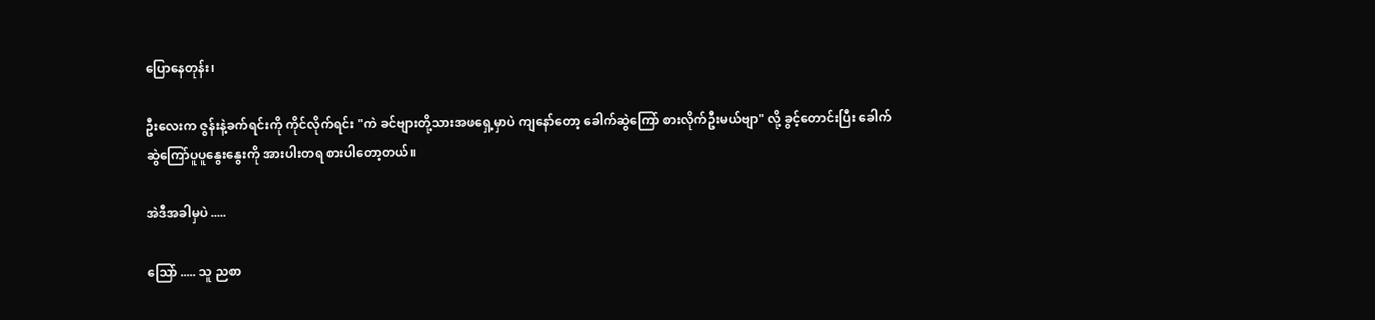ပြောနေတုန်း၊

ဦးလေးက ဇွန်းနဲ့ခက်ရင်းကို ကိုင်လိုက်ရင်း "ကဲ ခင်ဗျားတို့သားအဖရှေ့မှာပဲ ကျနော်တော့ ခေါက်ဆွဲကြော် စားလိုက်ဦးမယ်ဗျာ" လို့ ခွင့်တောင်းပြီး ခေါက်ဆွဲကြော်ပူပူနွေးနွေးကို အားပါးတရ စားပါတော့တယ်။

အဲဒီအခါမှပဲ .....

သြော် ..... သူ ညစာ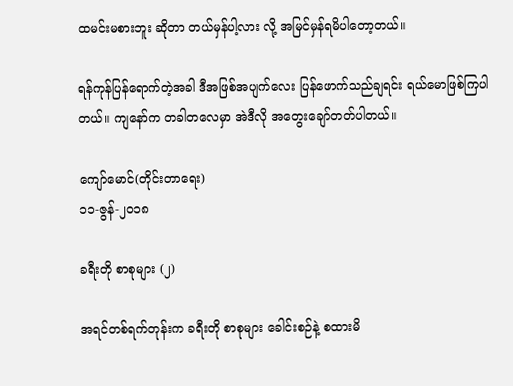ထမင်းမစားဘူး ဆိုတာ တယ်မှန်ပါ့လား လို့ အမြင်မှန်ရမိပါတော့တယ်။

ရန်ကုန်ပြန်ရောက်တဲ့အခါ ဒီအဖြစ်အပျက်လေး ပြန်ဖောက်သည်ချရင်း ရယ်မောဖြစ်ကြပါတယ်။ ကျနော်က တခါတလေမှာ အဲဒီလို အတွေးချော်တတ်ပါတယ်။

ကျော်မောင်(တိုင်းတာရေး)
၁၁-ဇွန်-၂၀၁၈

ခရီးတို စာစုများ (၂)

အရင်တစ်ရက်တုန်းက ခရီးတို စာစုများ ခေါင်းစဉ်နဲ့ စထားမိ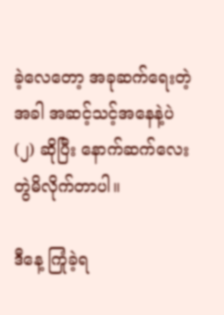ခဲ့လေတော့ အခုဆက်ရေးတဲ့အခါ အဆင့်သင့်အနေနဲ့ပဲ (၂) ဆိုပြီး နောက်ဆက်လေး တွဲမိလိုက်တာပါ။

ဒီနေ့ ကြုံခဲ့ရ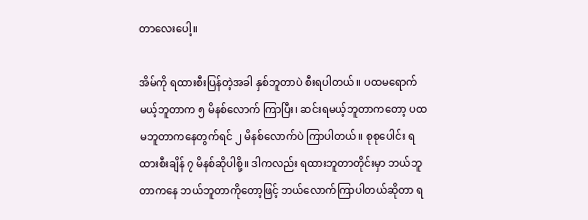တာလေးပေါ့။

အိမ်ကို ရထားစီးပြန်တဲ့အခါ နှစ်ဘူတာပဲ စီးရပါတယ်။ ပထမရောက်မယ့်ဘူတာက ၅ မိနစ်လောက် ကြာပြီး၊ ဆင်းရမယ့်ဘူတာကတော့ ပထမဘူတာကနေတွက်ရင် ၂ မိနစ်လောက်ပဲ ကြာပါတယ်။ စုစုပေါင်း ရထားစီးချိန် ၇ မိနစ်ဆိုပါစို့။ ဒါကလည်း ရထားဘူတာတိုင်းမှာ ဘယ်ဘူတာကနေ ဘယ်ဘူတာကိုတော့ဖြင့် ဘယ်လောက်ကြာပါတယ်ဆိုတာ ရ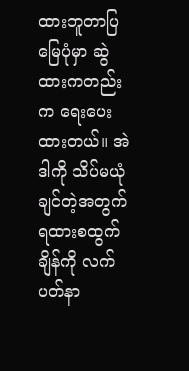ထားဘူတာပြမြေပုံမှာ ဆွဲထားကတည်းက ရေးပေးထားတယ်။ အဲဒါကို သိပ်မယုံချင်တဲ့အတွက် ရထားစထွက်ချိန်ကို လက်ပတ်နာ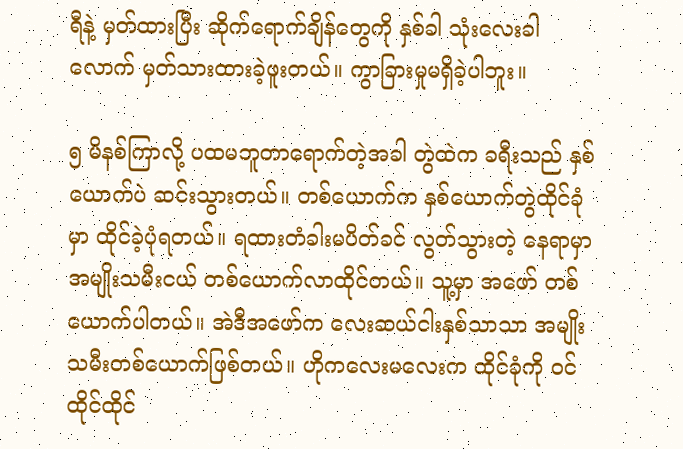ရီနဲ့ မှတ်ထားပြီး ဆိုက်ရောက်ချိန်တွေကို နှစ်ခါ သုံးလေးခါလောက် မှတ်သားထားခဲ့ဖူးတယ်။ ကွာခြားမှုမရှိခဲ့ပါဘူး။

၅ မိနစ်ကြာလို့ ပထမဘူတာရောက်တဲ့အခါ တွဲထဲက ခရီးသည် နှစ်ယောက်ပဲ ဆင်းသွားတယ်။ တစ်ယောက်က နှစ်ယောက်တွဲထိုင်ခုံမှာ ထိုင်ခဲ့ပုံရတယ်။ ရထားတံခါးမပိတ်ခင် လွတ်သွားတဲ့ နေရာမှာ အမျိုးသမီးငယ် တစ်ယောက်လာထိုင်တယ်။ သူ့မှာ အဖော် တစ်ယောက်ပါတယ်။ အဲဒီအဖော်က လေးဆယ်ငါးနှစ်သာသာ အမျိုးသမီးတစ်ယောက်ဖြစ်တယ်။ ဟိုကလေးမလေးက ထိုင်ခုံကို ဝင်ထိုင်ထိုင်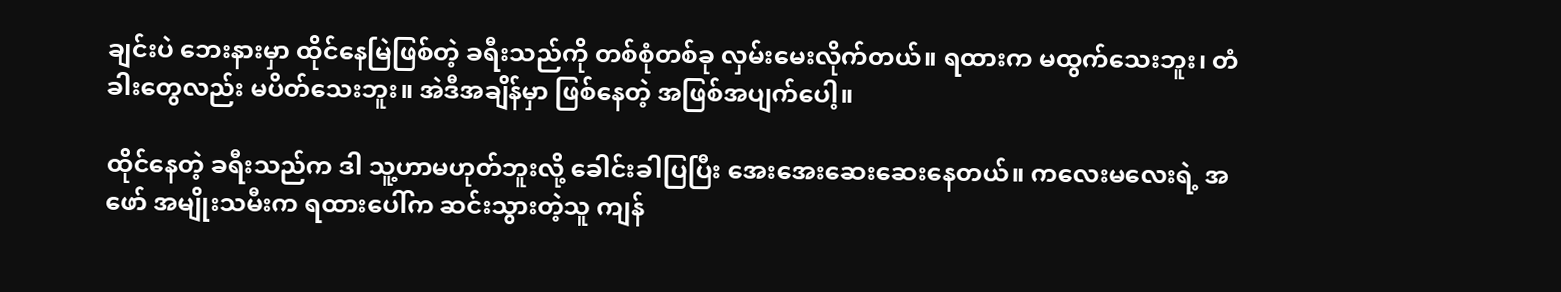ချင်းပဲ ဘေးနားမှာ ထိုင်နေမြဲဖြစ်တဲ့ ခရီးသည်ကို တစ်စုံတစ်ခု လှမ်းမေးလိုက်တယ်။ ရထားက မထွက်သေးဘူး၊ တံခါးတွေလည်း မပိတ်သေးဘူး။ အဲဒီအချိန်မှာ ဖြစ်နေတဲ့ အဖြစ်အပျက်ပေါ့။

ထိုင်နေတဲ့ ခရီးသည်က ဒါ သူ့ဟာမဟုတ်ဘူးလို့ ခေါင်းခါပြပြီး အေးအေးဆေးဆေးနေတယ်။ ကလေးမလေးရဲ့ အဖော် အမျိုးသမီးက ရထားပေါ်က ဆင်းသွားတဲ့သူ ကျန်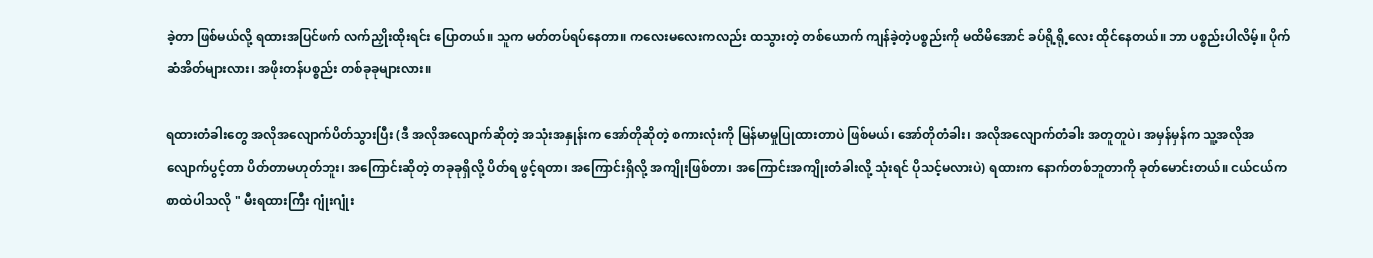ခဲ့တာ ဖြစ်မယ်လို့ ရထားအပြင်ဖက် လက်ညှိုးထိုးရင်း ပြောတယ်။ သူက မတ်တပ်ရပ်နေတာ။ ကလေးမလေးကလည်း ထသွားတဲ့ တစ်ယောက် ကျန်ခဲ့တဲ့ပစ္စည်းကို မထိမိအောင် ခပ်ရို့ရို့လေး ထိုင်နေတယ်။ ဘာ ပစ္စည်းပါလိမ့်။ ပိုက်ဆံအိတ်များလား၊ အဖိုးတန်ပစ္စည်း တစ်ခုခုများလား။

ရထားတံခါးတွေ အလိုအလျောက်ပိတ်သွားပြီး (ဒီ အလိုအလျောက်ဆိုတဲ့ အသုံးအနှုန်းက အော်တိုဆိုတဲ့ စကားလုံးကို မြန်မာမှုပြုထားတာပဲ ဖြစ်မယ်၊ အော်တိုတံခါး၊ အလိုအလျောက်တံခါး အတူတူပဲ၊ အမှန်မှန်က သူ့အလိုအလျောက်ပွင့်တာ ပိတ်တာမဟုတ်ဘူး၊ အကြောင်းဆိုတဲ့ တခုခုရှိလို့ ပိတ်ရ ဖွင့်ရတာ၊ အကြောင်းရှိလို့ အကျိုးဖြစ်တာ၊ အကြောင်းအကျိုးတံခါးလို့ သုံးရင် ပိုသင့်မလားပဲ) ရထားက နောက်တစ်ဘူတာကို ခုတ်မောင်းတယ်။ ငယ်ငယ်က စာထဲပါသလို " မီးရထားကြီး ဂျုံးဂျုံး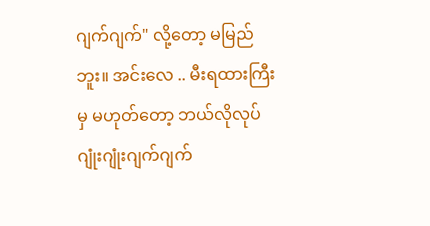ဂျက်ဂျက်" လို့တော့ မမြည်ဘူး။ အင်းလေ .. မီးရထားကြီးမှ မဟုတ်တော့ ဘယ်လိုလုပ် ဂျုံးဂျုံးဂျက်ဂျက်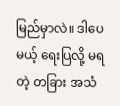မြည်မှာလဲ။ ဒါပေမယ့် ရေးပြလို့ မရတဲ့ တခြား အသံ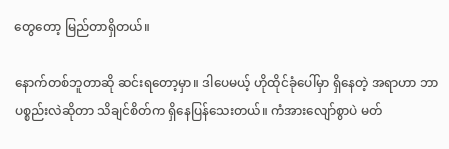တွေတော့ မြည်တာရှိတယ်။

နောက်တစ်ဘူတာဆို ဆင်းရတော့မှာ။ ဒါပေမယ့် ဟိုထိုင်ခုံပေါ်မှာ ရှိနေတဲ့ အရာဟာ ဘာပစ္စည်းလဲဆိုတာ သိချင်စိတ်က ရှိနေပြန်သေးတယ်။ ကံအားလျော်စွာပဲ မတ်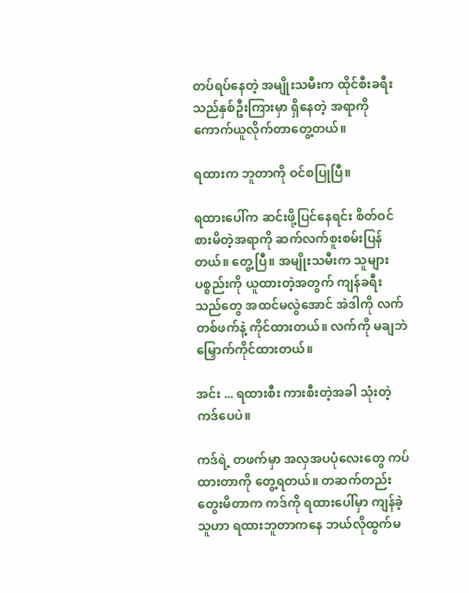တပ်ရပ်နေတဲ့ အမျိုးသမီးက ထိုင်စီးခရီးသည်နှစ်ဦးကြားမှာ ရှိနေတဲ့ အရာကို ကောက်ယူလိုက်တာတွေ့တယ်။

ရထားက ဘူတာကို ဝင်စပြုပြီ။

ရထားပေါ်က ဆင်းဖို့ပြင်နေရင်း စိတ်ဝင်စားမိတဲ့အရာကို ဆက်လက်စူးစမ်းပြန်တယ်။ တွေ့ပြီ။ အမျိုးသမီးက သူများပစ္စည်းကို ယူထားတဲ့အတွက် ကျန်ခရီးသည်တွေ အထင်မလွဲအောင် အဲဒါကို လက်တစ်ဖက်နဲ့ ကိုင်ထားတယ်။ လက်ကို မချဘဲ မြှောက်ကိုင်ထားတယ်။

အင်း ... ရထားစီး ကားစီးတဲ့အခါ သုံးတဲ့ ကဒ်ပေပဲ။

ကဒ်ရဲ့ တဖက်မှာ အလှအပပုံလေးတွေ ကပ်ထားတာကို တွေ့ရတယ်။ တဆက်တည်း တွေးမိတာက ကဒ်ကို ရထားပေါ်မှာ ကျန်ခဲ့သူဟာ ရထားဘူတာကနေ ဘယ်လိုထွက်မ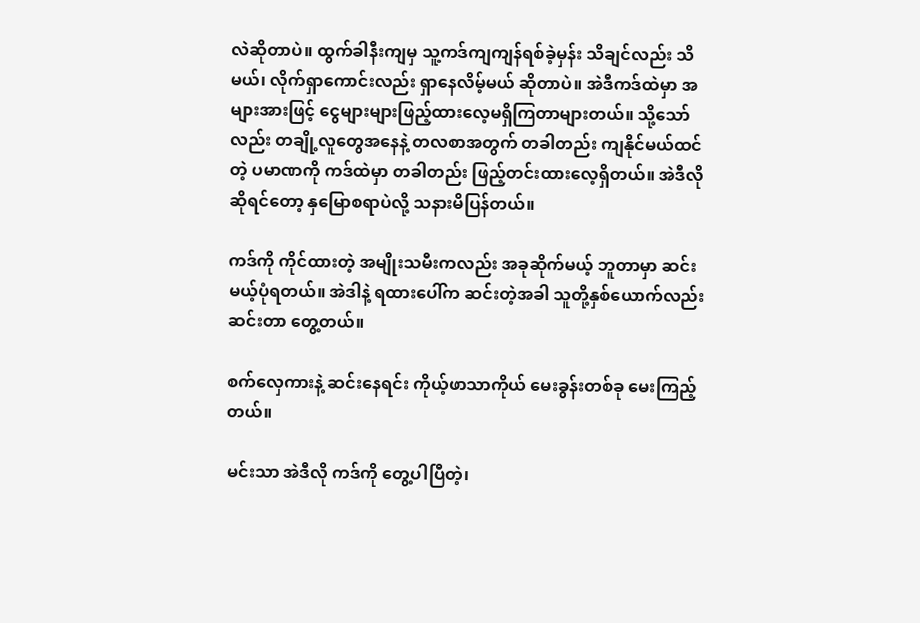လဲဆိုတာပဲ။ ထွက်ခါနီးကျမှ သူ့ကဒ်ကျကျန်ရစ်ခဲ့မှန်း သိချင်လည်း သိမယ်၊ လိုက်ရှာကောင်းလည်း ရှာနေလိမ့်မယ် ဆိုတာပဲ။ အဲဒီကဒ်ထဲမှာ အများအားဖြင့် ငွေများများဖြည့်ထားလေ့မရှိကြတာများတယ်။ သို့သော်လည်း တချို့လူတွေအနေနဲ့ တလစာအတွက် တခါတည်း ကျနိုင်မယ်ထင်တဲ့ ပမာဏကို ကဒ်ထဲမှာ တခါတည်း ဖြည့်တင်းထားလေ့ရှိတယ်။ အဲဒီလိုဆိုရင်တော့ နှမြောစရာပဲလို့ သနားမိပြန်တယ်။

ကဒ်ကို ကိုင်ထားတဲ့ အမျိုးသမီးကလည်း အခုဆိုက်မယ့် ဘူတာမှာ ဆင်းမယ့်ပုံရတယ်။ အဲဒါနဲ့ ရထားပေါ်က ဆင်းတဲ့အခါ သူတို့နှစ်ယောက်လည်း ဆင်းတာ တွေ့တယ်။

စက်လှေကားနဲ့ ဆင်းနေရင်း ကိုယ့်ဖာသာကိုယ် မေးခွန်းတစ်ခု မေးကြည့်တယ်။

မင်းသာ အဲဒီလို ကဒ်ကို တွေ့ပါပြီတဲ့၊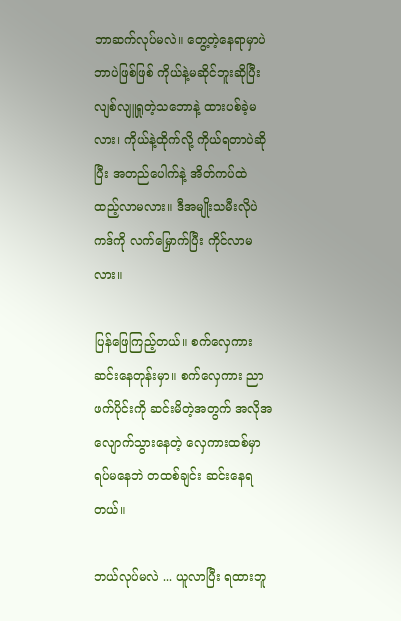ဘာဆက်လုပ်မလဲ။ တွေ့တဲ့နေရာမှာပဲ ဘာပဲဖြစ်ဖြစ် ကိုယ်နဲ့မဆိုင်ဘူးဆိုပြီး လျစ်လျူရှုတဲ့သဘောနဲ့ ထားပစ်ခဲ့မလား၊ ကိုယ်နဲ့ထိုက်လို့ ကိုယ်ရတာပဲဆိုပြီး အတည်ပေါက်နဲ့ အိတ်ကပ်ထဲ ထည့်လာမလား။ ဒီအမျိုးသမီးလိုပဲ ကဒ်ကို လက်မြှောက်ပြီး ကိုင်လာမလား။

ပြန်ဖြေကြည့်တယ်။ စက်လှေကားဆင်းနေတုန်းမှာ။ စက်လှေကား ညာဖက်ပိုင်းကို ဆင်းမိတဲ့အတွက် အလိုအလျောက်သွားနေတဲ့ လှေကားထစ်မှာ ရပ်မနေဘဲ တထစ်ချင်း ဆင်းနေရတယ်။

ဘယ်လုပ်မလဲ ... ယူလာပြီး ရထားဘူ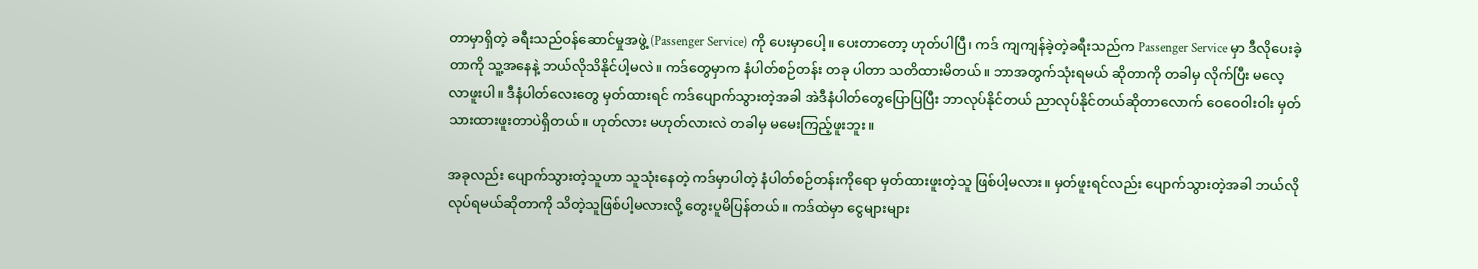တာမှာရှိတဲ့ ခရီးသည်ဝန်ဆောင်မှုအဖွဲ့ (Passenger Service) ကို ပေးမှာပေါ့။ ပေးတာတော့ ဟုတ်ပါပြီ၊ ကဒ် ကျကျန်ခဲ့တဲ့ခရီးသည်က Passenger Service မှာ ဒီလိုပေးခဲ့တာကို သူ့အနေနဲ့ ဘယ်လိုသိနိုင်ပါ့မလဲ။ ကဒ်တွေမှာက နံပါတ်စဉ်တန်း တခု ပါတာ သတိထားမိတယ်။ ဘာအတွက်သုံးရမယ် ဆိုတာကို တခါမှ လိုက်ပြီး မလေ့လာဖူးပါ။ ဒီနံပါတ်လေးတွေ မှတ်ထားရင် ကဒ်ပျောက်သွားတဲ့အခါ အဲဒီနံပါတ်တွေပြောပြပြီး ဘာလုပ်နိုင်တယ် ညာလုပ်နိုင်တယ်ဆိုတာလောက် ဝေဝေ၀ါးဝါး မှတ်သားထားဖူးတာပဲရှိတယ်။ ဟုတ်လား မဟုတ်လားလဲ တခါမှ မမေးကြည့်ဖူးဘူး။

အခုလည်း ပျောက်သွားတဲ့သူဟာ သူသုံးနေတဲ့ ကဒ်မှာပါတဲ့ နံပါတ်စဉ်တန်းကိုရော မှတ်ထားဖူးတဲ့သူ ဖြစ်ပါ့မလား။ မှတ်ဖူးရင်လည်း ပျောက်သွားတဲ့အခါ ဘယ်လိုလုပ်ရမယ်ဆိုတာကို သိတဲ့သူဖြစ်ပါ့မလားလို့ တွေးပူမိပြန်တယ်။ ကဒ်ထဲမှာ ငွေများများ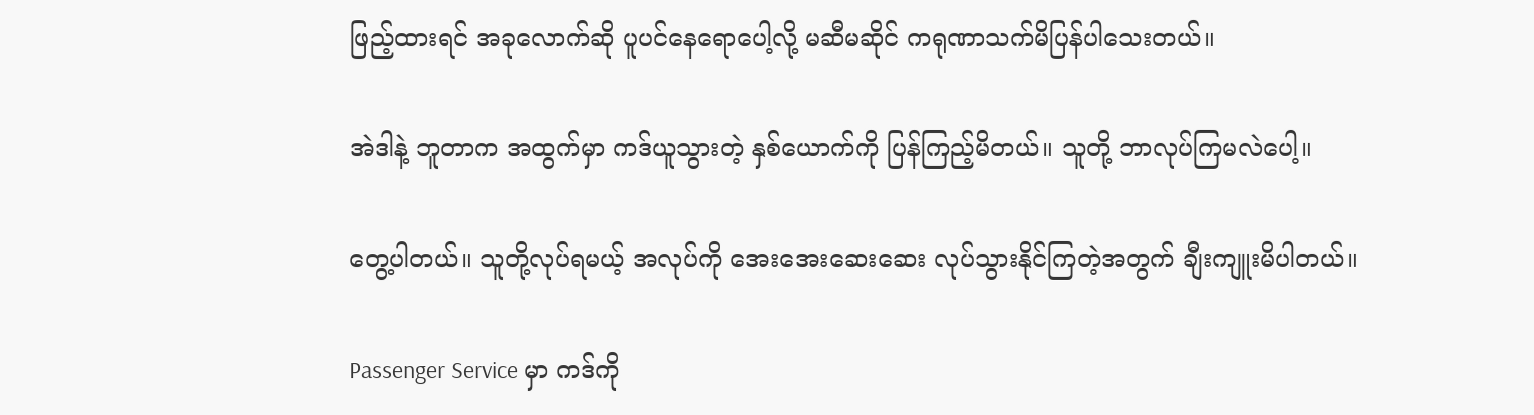ဖြည့်ထားရင် အခုလောက်ဆို ပူပင်နေရောပေါ့လို့ မဆီမဆိုင် ကရုဏာသက်မိပြန်ပါသေးတယ်။

အဲဒါနဲ့ ဘူတာက အထွက်မှာ ကဒ်ယူသွားတဲ့ နှစ်ယောက်ကို ပြန်ကြည့်မိတယ်။ သူတို့ ဘာလုပ်ကြမလဲပေါ့။

တွေ့ပါတယ်။ သူတို့လုပ်ရမယ့် အလုပ်ကို အေးအေးဆေးဆေး လုပ်သွားနိုင်ကြတဲ့အတွက် ချီးကျူးမိပါတယ်။

Passenger Service မှာ ကဒ်ကို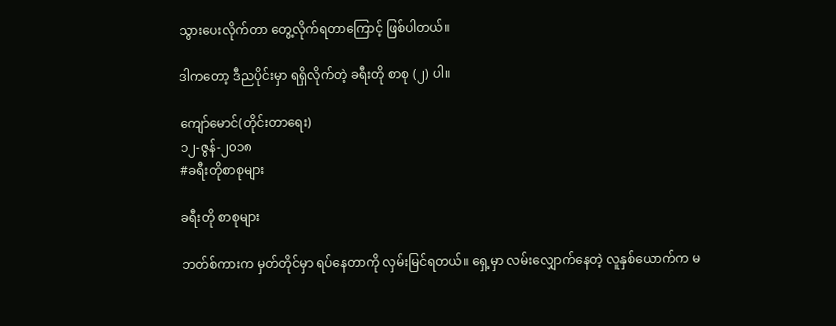သွားပေးလိုက်တာ တွေ့လိုက်ရတာကြောင့် ဖြစ်ပါတယ်။

ဒါကတော့ ဒီညပိုင်းမှာ ရရှိလိုက်တဲ့ ခရီးတို စာစု (၂) ပါ။

ကျော်မောင်(တိုင်းတာရေး)
၁၂-ဇွန်-၂၀၁၈
#ခရီးတိုစာစုများ

ခရီးတို စာစုများ

ဘတ်စ်ကားက မှတ်တိုင်မှာ ရပ်နေတာကို လှမ်းမြင်ရတယ်။ ရှေ့မှာ လမ်းလျှောက်နေတဲ့ လူနှစ်ယောက်က မ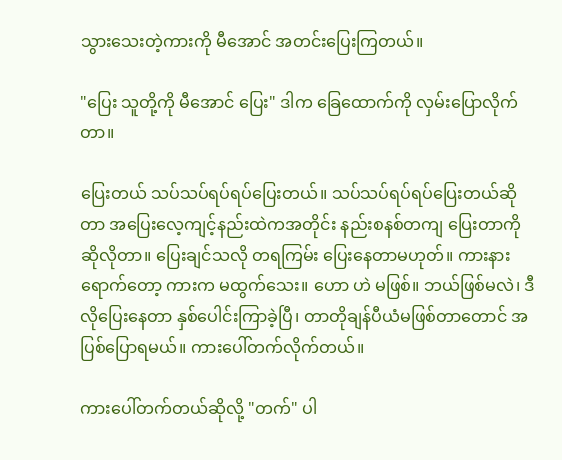သွားသေးတဲ့ကားကို မီအောင် အတင်းပြေးကြတယ်။

"ပြေး သူတို့ကို မီအောင် ပြေး" ဒါက ခြေထောက်ကို လှမ်းပြောလိုက်တာ။

ပြေးတယ် သပ်သပ်ရပ်ရပ်ပြေးတယ်။ သပ်သပ်ရပ်ရပ်ပြေးတယ်ဆိုတာ အပြေးလေ့ကျင့်နည်းထဲကအတိုင်း နည်းစနစ်တကျ ပြေးတာကို ဆိုလိုတာ။ ပြေးချင်သလို တရကြမ်း ပြေးနေတာမဟုတ်။ ကားနားရောက်တော့ ကားက မထွက်သေး။ ဟော ဟဲ မဖြစ်။ ဘယ်ဖြစ်မလဲ၊ ဒီလိုပြေးနေတာ နှစ်ပေါင်းကြာခဲ့ပြီ၊ တာတိုချန်ပီယံမဖြစ်တာတောင် အပြစ်ပြောရမယ်။ ကားပေါ်တက်လိုက်တယ်။

ကားပေါ်တက်တယ်ဆိုလို့ "တက်" ပါ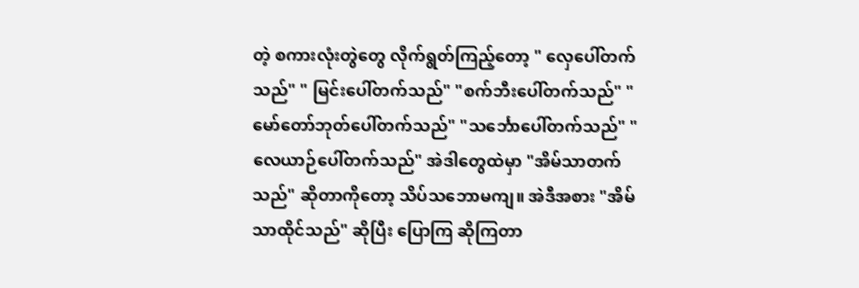တဲ့ စကားလုံးတွဲတွေ လိုက်ရွတ်ကြည့်တော့ " လှေပေါ်တက်သည်" " မြင်းပေါ်တက်သည်" "စက်ဘီးပေါ်တက်သည်" "မော်တော်ဘုတ်ပေါ်တက်သည်" "သင်္ဘောပေါ်တက်သည်" "လေယာဉ်ပေါ်တက်သည်" အဲဒါတွေထဲမှာ "အိမ်သာတက်သည်" ဆိုတာကိုတော့ သိပ်သဘောမကျ။ အဲဒီအစား "အိမ်သာထိုင်သည်" ဆိုပြီး ပြောကြ ဆိုကြတာ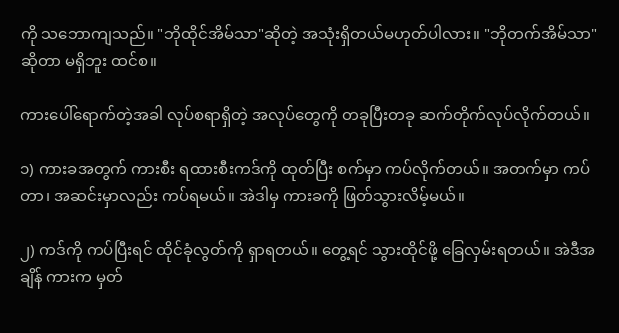ကို သဘောကျသည်။ "ဘိုထိုင်အိမ်သာ"ဆိုတဲ့ အသုံးရှိတယ်မဟုတ်ပါလား။ "ဘိုတက်အိမ်သာ"ဆိုတာ မရှိဘူး ထင်စ။

ကားပေါ်ရောက်တဲ့အခါ လုပ်စရာရှိတဲ့ အလုပ်တွေကို တခုပြီးတခု ဆက်တိုက်လုပ်လိုက်တယ်။

၁) ကားခအတွက် ကားစီး ရထားစီးကဒ်ကို ထုတ်ပြီး စက်မှာ ကပ်လိုက်တယ်။ အတက်မှာ ကပ်တာ၊ အဆင်းမှာလည်း ကပ်ရမယ်။ အဲဒါမှ ကားခကို ဖြတ်သွားလိမ့်မယ်။

၂) ကဒ်ကို ကပ်ပြီးရင် ထိုင်ခုံလွတ်ကို ရှာရတယ်။ တွေ့ရင် သွားထိုင်ဖို့ ခြေလှမ်းရတယ်။ အဲဒီအချိန် ကားက မှတ်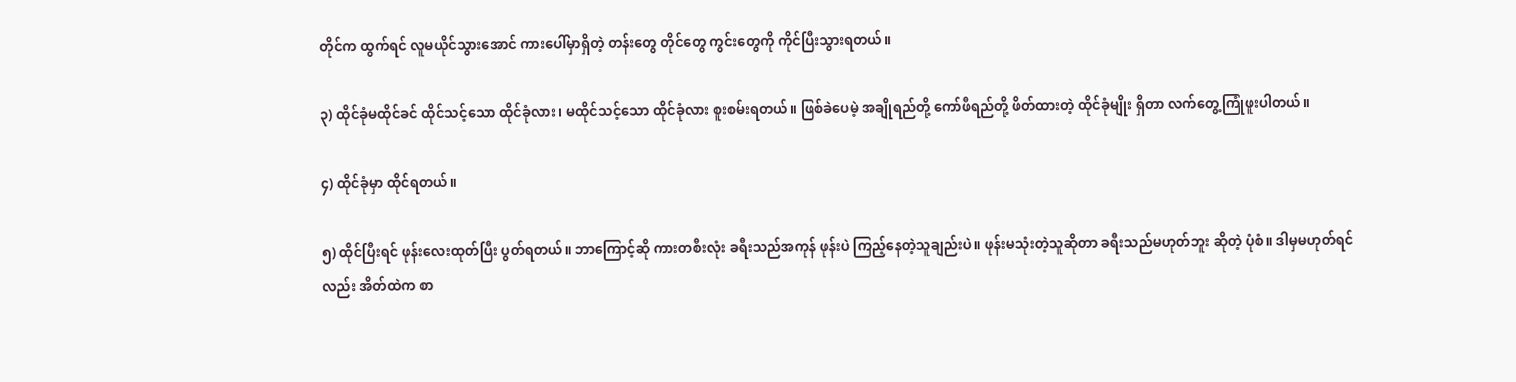တိုင်က ထွက်ရင် လူမယိုင်သွားအောင် ကားပေါ်မှာရှိတဲ့ တန်းတွေ တိုင်တွေ ကွင်းတွေကို ကိုင်ပြီးသွားရတယ်။

၃) ထိုင်ခုံမထိုင်ခင် ထိုင်သင့်သော ထိုင်ခုံလား၊ မထိုင်သင့်သော ထိုင်ခုံလား စူးစမ်းရတယ်။ ဖြစ်ခဲပေမဲ့ အချိုရည်တို့ ကော်ဖီရည်တို့ ဖိတ်ထားတဲ့ ထိုင်ခုံမျိုး ရှိတာ လက်တွေ့ကြုံဖူးပါတယ်။

၄) ထိုင်ခုံမှာ ထိုင်ရတယ်။

၅) ထိုင်ပြီးရင် ဖုန်းလေးထုတ်ပြီး ပွတ်ရတယ်။ ဘာကြောင့်ဆို ကားတစီးလုံး ခရီးသည်အကုန် ဖုန်းပဲ ကြည့်နေတဲ့သူချည်းပဲ။ ဖုန်းမသုံးတဲ့သူဆိုတာ ခရီးသည်မဟုတ်ဘူး ဆိုတဲ့ ပုံစံ။ ဒါမှမဟုတ်ရင်လည်း အိတ်ထဲက စာ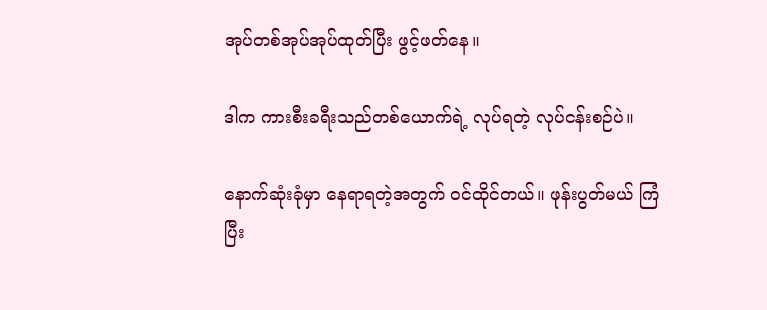အုပ်တစ်အုပ်အုပ်ထုတ်ပြီး ဖွင့်ဖတ်နေ။

ဒါက ကားစီးခရီးသည်တစ်ယောက်ရဲ့ လုပ်ရတဲ့ လုပ်ငန်းစဉ်ပဲ။

နောက်ဆုံးခုံမှာ နေရာရတဲ့အတွက် ဝင်ထိုင်တယ်။ ဖုန်းပွတ်မယ် ကြံပြီး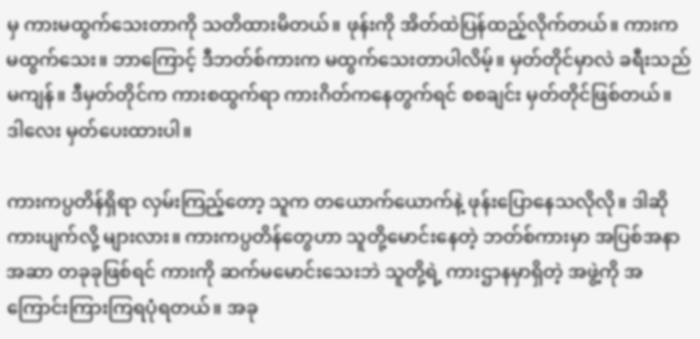မှ ကားမထွက်သေးတာကို သတိထားမိတယ်။ ဖုန်းကို အိတ်ထဲပြန်ထည့်လိုက်တယ်။ ကားက မထွက်သေး။ ဘာကြောင့် ဒီဘတ်စ်ကားက မထွက်သေးတာပါလိမ့်။ မှတ်တိုင်မှာလဲ ခရီးသည် မကျန်။ ဒီမှတ်တိုင်က ကားစထွက်ရာ ကားဂိတ်ကနေတွက်ရင် စစချင်း မှတ်တိုင်ဖြစ်တယ်။ ဒါလေး မှတ်ပေးထားပါ။

ကားကပ္ပတိန်ရှိရာ လှမ်းကြည့်တော့ သူက တယောက်ယောက်နဲ့ ဖုန်းပြောနေသလိုလို။ ဒါဆို ကားပျက်လို့ များလား။ ကားကပ္ပတိန်တွေဟာ သူတို့မောင်းနေတဲ့ ဘတ်စ်ကားမှာ အပြစ်အနာအဆာ တခုခုဖြစ်ရင် ကားကို ဆက်မမောင်းသေးဘဲ သူတို့ရဲ့ ကားဌာနမှာရှိတဲ့ အဖွဲ့ကို အကြောင်းကြားကြရပုံရတယ်။ အခု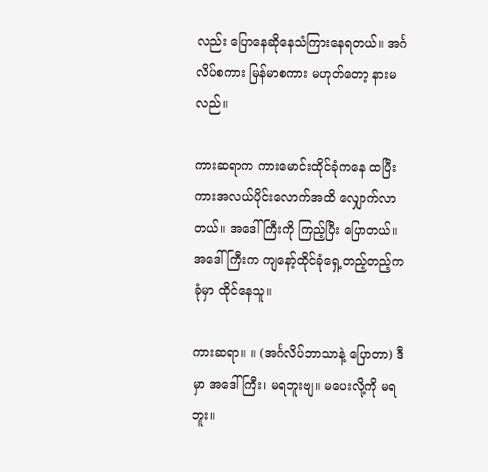လည်း ပြောနေဆိုနေသံကြားနေရတယ်။ အင်္ဂလိပ်စကား မြန်မာစကား မဟုတ်တော့ နားမလည်။

ကားဆရာက ကားမောင်းထိုင်ခုံကနေ ထပြီး ကားအလယ်ပိုင်းလောက်အထိ လျှောက်လာတယ်။ အဒေါ်ကြီးကို ကြည့်ပြီး ပြောတယ်။ အဒေါ်ကြီးက ကျနော့်ထိုင်ခုံရှေ့တည့်တည့်က ခုံမှာ ထိုင်နေသူ။

ကားဆရာ။ ။ (အင်္ဂလိပ်ဘာသာနဲ့ ပြောတာ) ဒီမှာ အဒေါ်ကြီး၊ မရဘူးဗျ။ မပေးလို့ကို မရဘူး။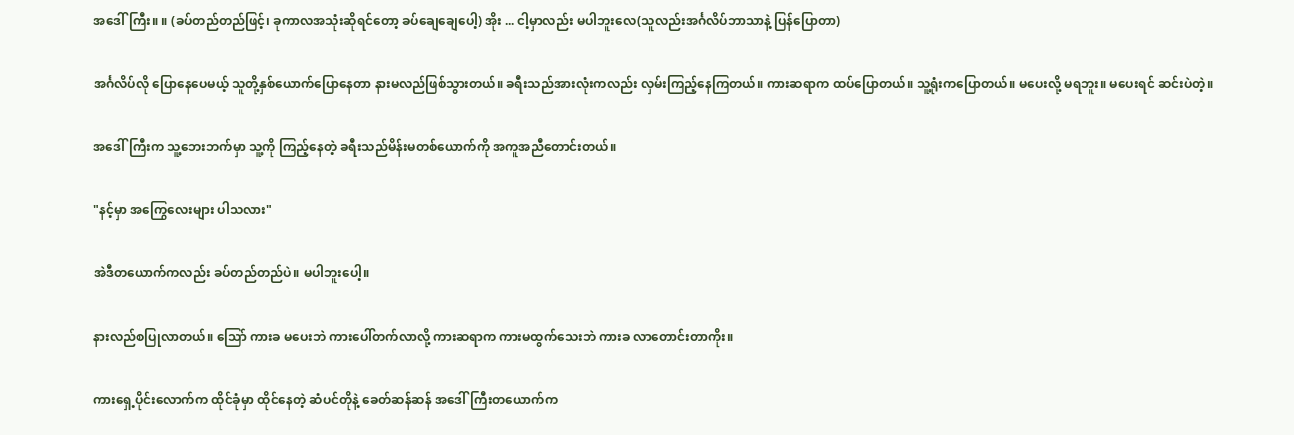အဒေါ်ကြီး။ ။ (ခပ်တည်တည်ဖြင့်၊ ခုကာလအသုံးဆိုရင်တော့ ခပ်ချေချေပေါ့) အိုး ... ငါ့မှာလည်း မပါဘူးလေ(သူလည်းအင်္ဂလိပ်ဘာသာနဲ့ ပြန်ပြောတာ)

အင်္ဂလိပ်လို ပြောနေပေမယ့် သူတို့နှစ်ယောက်ပြောနေတာ နားမလည်ဖြစ်သွားတယ်။ ခရီးသည်အားလုံးကလည်း လှမ်းကြည့်နေကြတယ်။ ကားဆရာက ထပ်ပြောတယ်။ သူ့ရုံးကပြောတယ်။ မပေးလို့ မရဘူး။ မပေးရင် ဆင်းပဲတဲ့။

အဒေါ်ကြီးက သူ့ဘေးဘက်မှာ သူ့ကို ကြည့်နေတဲ့ ခရီးသည်မိန်းမတစ်ယောက်ကို အကူအညီတောင်းတယ်။

"နင့်မှာ အကြွေလေးများ ပါသလား"

အဲဒီတယောက်ကလည်း ခပ်တည်တည်ပဲ။ မပါဘူးပေါ့။

နားလည်စပြုလာတယ်။ သြော် ကားခ မပေးဘဲ ကားပေါ်တက်လာလို့ ကားဆရာက ကားမထွက်သေးဘဲ ကားခ လာတောင်းတာကိုး။

ကားရှေ့ပိုင်းလောက်က ထိုင်ခုံမှာ ထိုင်နေတဲ့ ဆံပင်တိုနဲ့ ခေတ်ဆန်ဆန် အဒေါ်ကြီးတယောက်က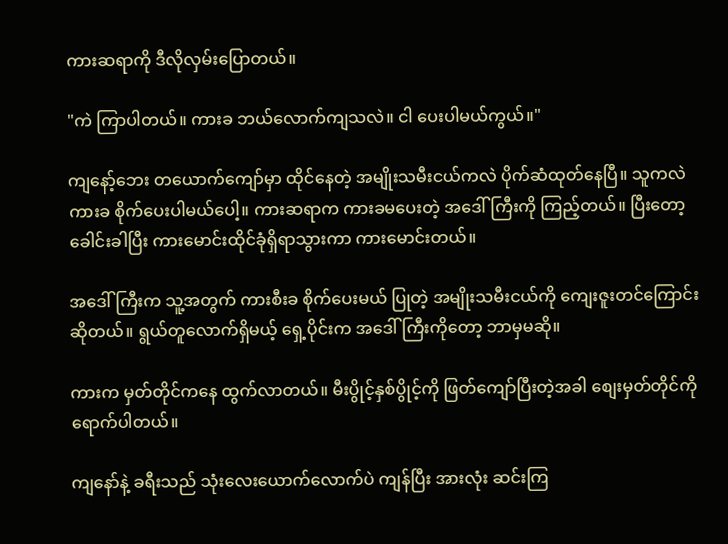ကားဆရာကို ဒီလိုလှမ်းပြောတယ်။

"ကဲ ကြာပါတယ်။ ကားခ ဘယ်လောက်ကျသလဲ။ ငါ ပေးပါမယ်ကွယ်။"

ကျနော့်ဘေး တယောက်ကျော်မှာ ထိုင်နေတဲ့ အမျိုးသမီးငယ်ကလဲ ပိုက်ဆံထုတ်နေပြီ။ သူကလဲ ကားခ စိုက်ပေးပါမယ်ပေါ့။ ကားဆရာက ကားခမပေးတဲ့ အဒေါ်ကြီးကို ကြည့်တယ်။ ပြီးတော့ ခေါင်းခါပြီး ကားမောင်းထိုင်ခုံရှိရာသွားကာ ကားမောင်းတယ်။

အဒေါ်ကြီးက သူ့အတွက် ကားစီးခ စိုက်ပေးမယ် ပြုတဲ့ အမျိုးသမီးငယ်ကို ကျေးဇူးတင်ကြောင်း ဆိုတယ်။ ရွယ်တူလောက်ရှိမယ့် ရှေ့ပိုင်းက အဒေါ်ကြီးကိုတော့ ဘာမှမဆို။

ကားက မှတ်တိုင်ကနေ ထွက်လာတယ်။ မီးပွိုင့်နှစ်ပွိုင့်ကို ဖြတ်ကျော်ပြီးတဲ့အခါ စျေးမှတ်တိုင်ကို ရောက်ပါတယ်။

ကျနော်နဲ့ ခရီးသည် သုံးလေးယောက်လောက်ပဲ ကျန်ပြီး အားလုံး ဆင်းကြ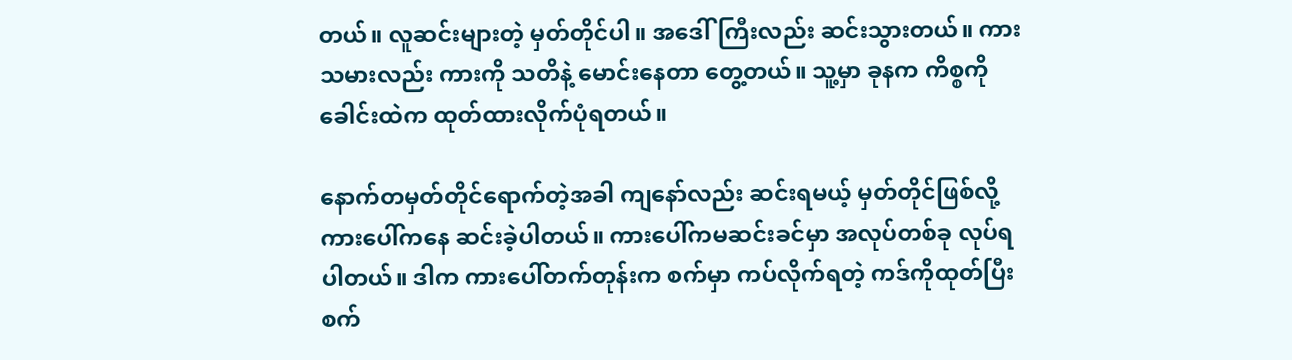တယ်။ လူဆင်းများတဲ့ မှတ်တိုင်ပါ။ အဒေါ်ကြီးလည်း ဆင်းသွားတယ်။ ကားသမားလည်း ကားကို သတိနဲ့ မောင်းနေတာ တွေ့တယ်။ သူ့မှာ ခုနက ကိစ္စကို ခေါင်းထဲက ထုတ်ထားလိုက်ပုံရတယ်။

နောက်တမှတ်တိုင်ရောက်တဲ့အခါ ကျနော်လည်း ဆင်းရမယ့် မှတ်တိုင်ဖြစ်လို့ ကားပေါ်ကနေ ဆင်းခဲ့ပါတယ်။ ကားပေါ်ကမဆင်းခင်မှာ အလုပ်တစ်ခု လုပ်ရပါတယ်။ ဒါက ကားပေါ်တက်တုန်းက စက်မှာ ကပ်လိုက်ရတဲ့ ကဒ်ကိုထုတ်ပြီး စက်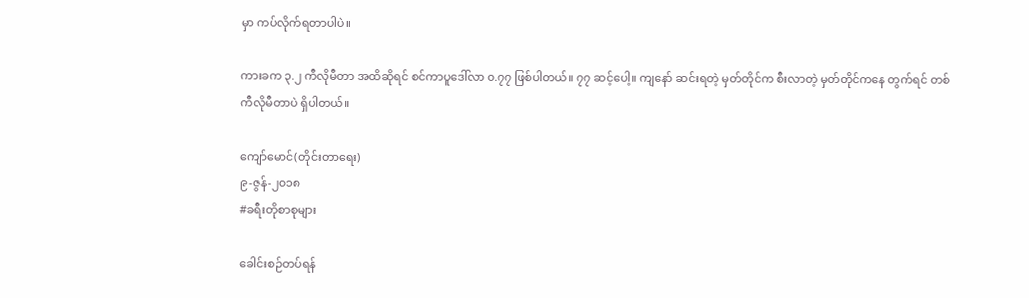မှာ ကပ်လိုက်ရတာပါပဲ။

ကားခက ၃.၂ ကီလိုမီတာ အထိဆိုရင် စင်ကာပူဒေါ်လာ ၀.၇၇ ဖြစ်ပါတယ်။ ၇၇ ဆင့်ပေါ့။ ကျနော် ဆင်းရတဲ့ မှတ်တိုင်က စီးလာတဲ့ မှတ်တိုင်ကနေ တွက်ရင် တစ်ကီလိုမီတာပဲ ရှိပါတယ်။

ကျော်မောင်(တိုင်းတာရေး)
၉-ဇွန်-၂၀၁၈
#ခရီးတိုစာစုများ

ခေါင်းစဉ်တပ်ရန်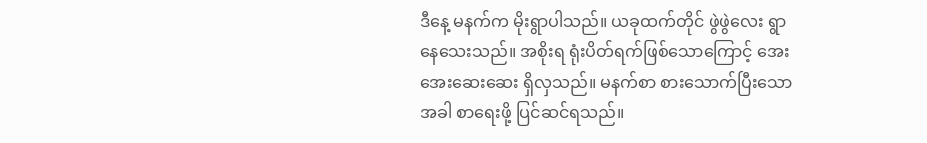ဒီနေ့ မနက်က မိုးရွာပါသည်။ ယခုထက်တိုင် ဖွဲဖွဲလေး ရွာနေသေးသည်။ အစိုးရ ရုံးပိတ်ရက်ဖြစ်သောကြောင့် အေးအေးဆေးဆေး ရှိလှသည်။ မနက်စာ စားသောက်ပြီးသောအခါ စာရေးဖို့ ပြင်ဆင်ရသည်။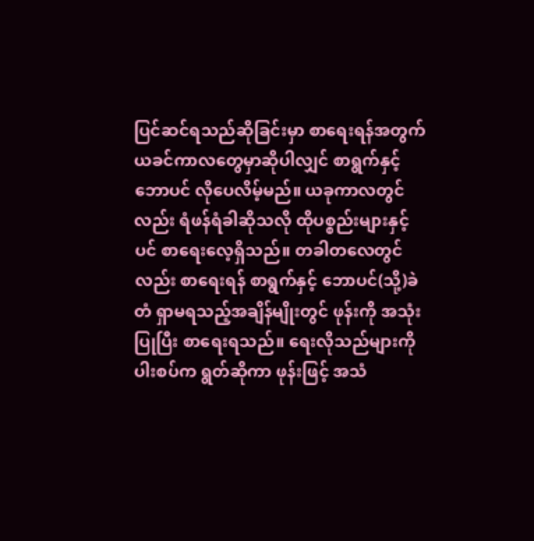ပြင်ဆင်ရသည်ဆိုခြင်းမှာ စာရေးရန်အတွက် ယခင်ကာလတွေမှာဆိုပါလျှင် စာရွက်နှင့် ဘောပင် လိုပေလိမ့်မည်။ ယခုကာလတွင်လည်း ရံဖန်ရံခါဆိုသလို ထိုပစ္စည်းများနှင့်ပင် စာရေးလေ့ရှိသည်။ တခါတလေတွင်လည်း စာရေးရန် စာရွက်နှင့် ဘောပင်(သို့)ခဲတံ ရှာမရသည့်အချိန်မျိုးတွင် ဖုန်းကို အသုံးပြုပြီး စာရေးရသည်။ ရေးလိုသည်များကို ပါးစပ်က ရွတ်ဆိုကာ ဖုန်းဖြင့် အသံ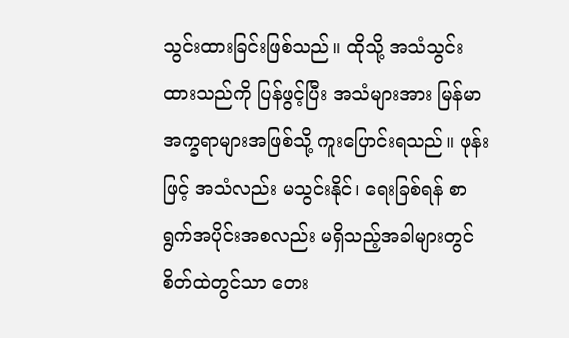သွင်းထားခြင်းဖြစ်သည်။ ထိုသို့ အသံသွင်းထားသည်ကို ပြန်ဖွင့်ပြီး အသံများအား မြန်မာအက္ခရာများအဖြစ်သို့ ကူးပြောင်းရသည်။ ဖုန်းဖြင့် အသံလည်း မသွင်းနိုင်၊ ရေးခြစ်ရန် စာရွက်အပိုင်းအစလည်း မရှိသည့်အခါများတွင် စိတ်ထဲတွင်သာ တေး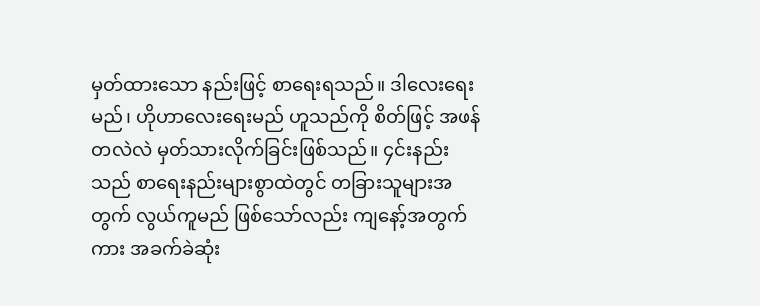မှတ်ထားသော နည်းဖြင့် စာရေးရသည်။ ဒါလေးရေးမည်၊ ဟိုဟာလေးရေးမည် ဟူသည်ကို စိတ်ဖြင့် အဖန်တလဲလဲ မှတ်သားလိုက်ခြင်းဖြစ်သည်။ ၄င်းနည်းသည် စာရေးနည်းများစွာထဲတွင် တခြားသူများအတွက် လွယ်ကူမည် ဖြစ်သော်လည်း ကျနော့်အတွက်ကား အခက်ခဲဆုံး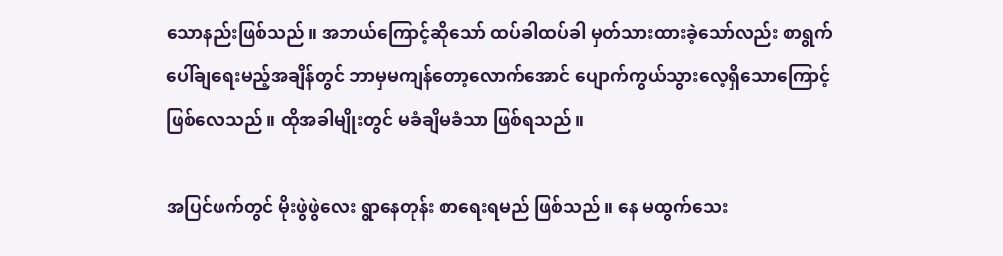သောနည်းဖြစ်သည်။ အဘယ်ကြောင့်ဆိုသော် ထပ်ခါထပ်ခါ မှတ်သားထားခဲ့သော်လည်း စာရွက်ပေါ်ချရေးမည့်အချိန်တွင် ဘာမှမကျန်တော့လောက်အောင် ပျောက်ကွယ်သွားလေ့ရှိသောကြောင့်ဖြစ်လေသည်။ ထိုအခါမျိုးတွင် မခံချိမခံသာ ဖြစ်ရသည်။

အပြင်ဖက်တွင် မိုးဖွဲဖွဲလေး ရွာနေတုန်း စာရေးရမည် ဖြစ်သည်။ နေ မထွက်သေး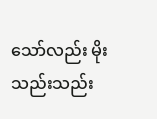သော်လည်း မိုးသည်းသည်း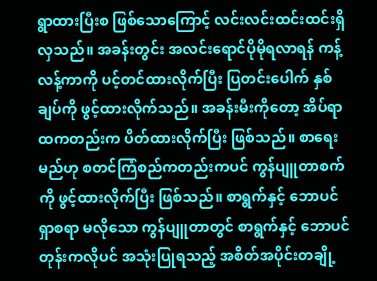ရွာထားပြီးစ ဖြစ်သောကြောင့် လင်းလင်းထင်းထင်းရှိလှသည်။ အခန်းတွင်း အလင်းရောင်ပိုမိုရလာရန် ကန့်လန့်ကာကို ပင့်တင်ထားလိုက်ပြီး ပြတင်းပေါက် နှစ်ချပ်ကို ဖွင့်ထားလိုက်သည်။ အခန်းမီးကိုတော့ အိပ်ရာထကတည်းက ပိတ်ထားလိုက်ပြီး ဖြစ်သည်။ စာရေးမည်ဟု စတင်ကြံစည်ကတည်းကပင် ကွန်ပျူတာစက်ကို ဖွင့်ထားလိုက်ပြီး ဖြစ်သည်။ စာရွက်နှင့် ဘောပင် ရှာစရာ မလိုသော ကွန်ပျူတာတွင် စာရွက်နှင့် ဘောပင်တုန်းကလိုပင် အသုံးပြုရသည့် အစိတ်အပိုင်းတချို့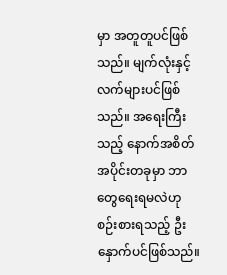မှာ အတူတူပင်ဖြစ်သည်။ မျက်လုံးနှင့် လက်များပင်ဖြစ်သည်။ အရေးကြီးသည့် နောက်အစိတ်အပိုင်းတခုမှာ ဘာတွေရေးရမလဲဟု စဉ်းစားရသည့် ဦးနှောက်ပင်ဖြစ်သည်။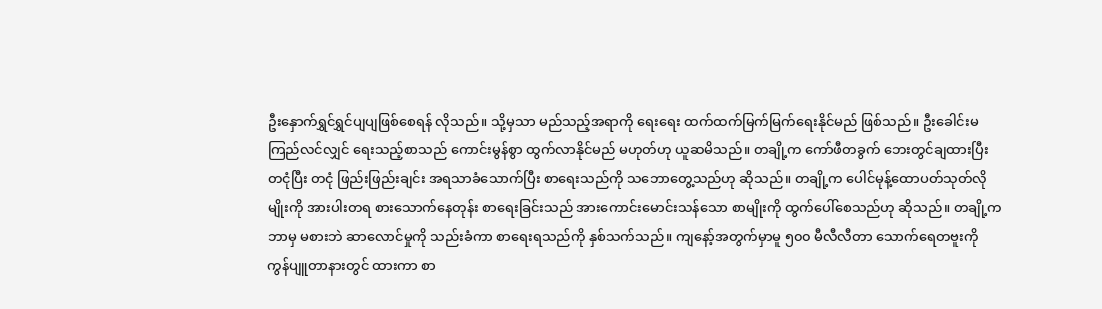ဦးနှောက်ရွှင်ရွှင်ပျပျဖြစ်စေရန် လိုသည်။ သို့မှသာ မည်သည့်အရာကို ရေးရေး ထက်ထက်မြက်မြက်ရေးနိုင်မည် ဖြစ်သည်။ ဦးခေါင်းမကြည်လင်လျှင် ရေးသည့်စာသည် ကောင်းမွန်စွာ ထွက်လာနိုင်မည် မဟုတ်ဟု ယူဆမိသည်။ တချို့က ကော်ဖီတခွက် ဘေးတွင်ချထားပြီး တငုံပြီး တငုံ ဖြည်းဖြည်းချင်း အရသာခံသောက်ပြီး စာရေးသည်ကို သဘောတွေ့သည်ဟု ဆိုသည်။ တချို့က ပေါင်မုန့်ထောပတ်သုတ်လိုမျိုးကို အားပါးတရ စားသောက်နေတုန်း စာရေးခြင်းသည် အားကောင်းမောင်းသန်သော စာမျိုးကို ထွက်ပေါ်စေသည်ဟု ဆိုသည်။ တချို့က ဘာမှ မစားဘဲ ဆာလောင်မှုကို သည်းခံကာ စာရေးရသည်ကို နှစ်သက်သည်။ ကျနော့်အတွက်မှာမူ ၅၀၀ မီလီလီတာ သောက်ရေတဗူးကို ကွန်ပျူတာနားတွင် ထားကာ စာ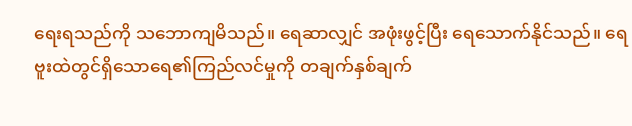ရေးရသည်ကို သဘောကျမိသည်။ ရေဆာလျှင် အဖုံးဖွင့်ပြီး ရေသောက်နိုင်သည်။ ရေဗူးထဲတွင်ရှိသောရေ၏ကြည်လင်မှုကို တချက်နှစ်ချက်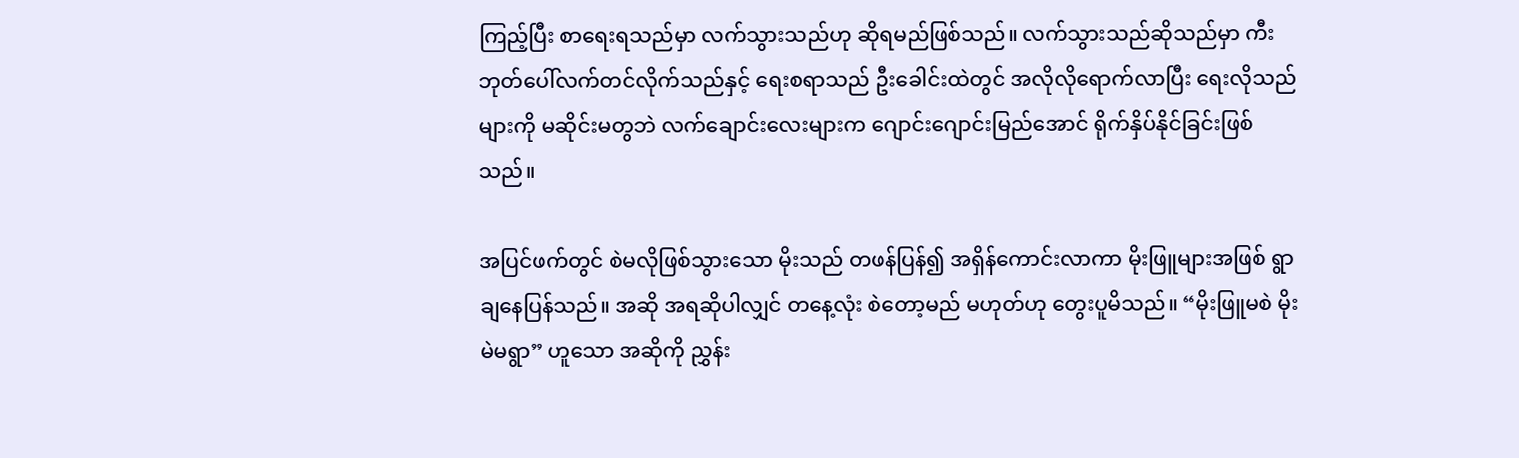ကြည့်ပြီး စာရေးရသည်မှာ လက်သွားသည်ဟု ဆိုရမည်ဖြစ်သည်။ လက်သွားသည်ဆိုသည်မှာ ကီးဘုတ်ပေါ်လက်တင်လိုက်သည်နှင့် ရေးစရာသည် ဦးခေါင်းထဲတွင် အလိုလိုရောက်လာပြီး ရေးလိုသည်များကို မဆိုင်းမတွဘဲ လက်ချောင်းလေးများက ဂျောင်းဂျောင်းမြည်အောင် ရိုက်နှိပ်နိုင်ခြင်းဖြစ်သည်။

အပြင်ဖက်တွင် စဲမလိုဖြစ်သွားသော မိုးသည် တဖန်ပြန်၍ အရှိန်ကောင်းလာကာ မိုးဖြူများအဖြစ် ရွာချနေပြန်သည်။ အဆို အရဆိုပါလျှင် တနေ့လုံး စဲတော့မည် မဟုတ်ဟု တွေးပူမိသည်။ “မိုးဖြူမစဲ မိုးမဲမရွာ” ဟူသော အဆိုကို ညွှန်း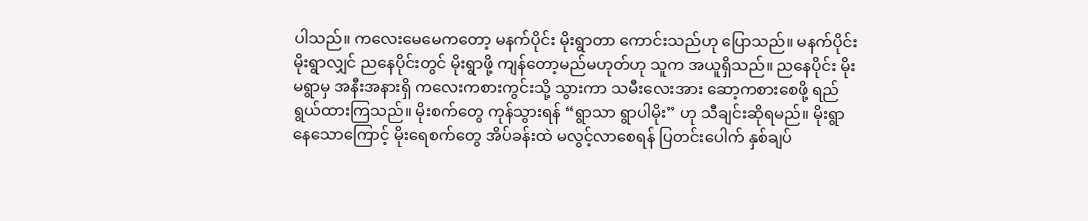ပါသည်။ ကလေးမေမေကတော့ မနက်ပိုင်း မိုးရွာတာ ကောင်းသည်ဟု ပြောသည်။ မနက်ပိုင်းမိုးရွာလျှင် ညနေပိုင်းတွင် မိုးရွာဖို့ ကျန်တော့မည်မဟုတ်ဟု သူက အယူရှိသည်။ ညနေပိုင်း မိုးမရွာမှ အနီးအနားရှိ ကလေးကစားကွင်းသို့ သွားကာ သမီးလေးအား ဆော့ကစားစေဖို့ ရည်ရွယ်ထားကြသည်။ မိုးစက်တွေ ကုန်သွားရန် “ရွာသာ ရွာပါမိုး” ဟု သီချင်းဆိုရမည်။ မိုးရွာနေသောကြောင့် မိုးရေစက်တွေ အိပ်ခန်းထဲ မလွင့်လာစေရန် ပြတင်းပေါက် နှစ်ချပ်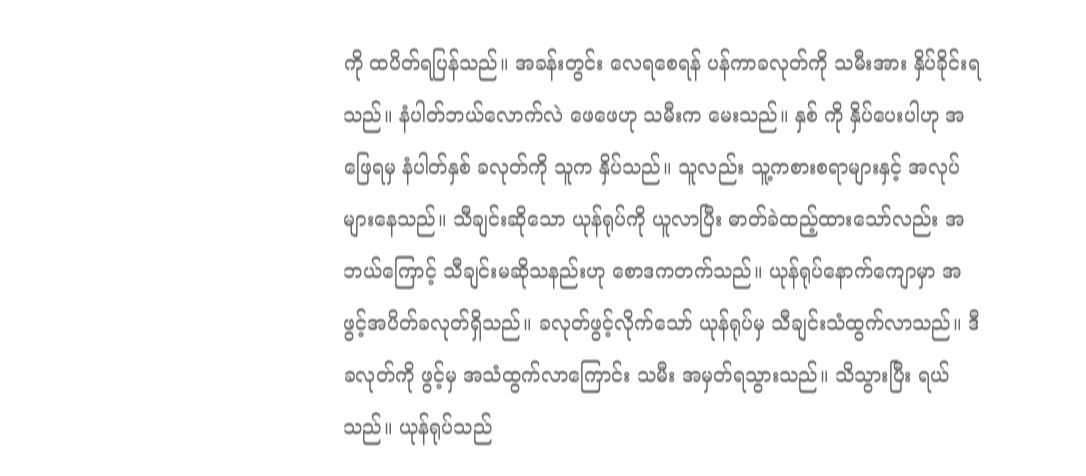ကို ထပိတ်ရပြန်သည်။ အခန်းတွင်း လေရစေရန် ပန်ကာခလုတ်ကို သမီးအား နှိပ်ခိုင်းရသည်။ နံပါတ်ဘယ်လောက်လဲ ဖေဖေဟု သမီးက မေးသည်။ နှစ် ကို နှိပ်ပေးပါဟု အဖြေရမှ နံပါတ်နှစ် ခလုတ်ကို သူက နှိပ်သည်။ သူလည်း သူ့ကစားစရာများနှင့် အလုပ်များနေသည်။ သီချင်းဆိုသော ယုန်ရုပ်ကို ယူလာပြီး ဓာတ်ခဲထည့်ထားသော်လည်း အဘယ်ကြောင့် သီချင်းမဆိုသနည်းဟု စောဒကတက်သည်။ ယုန်ရုပ်နောက်ကျောမှာ အဖွင့်အပိတ်ခလုတ်ရှိသည်။ ခလုတ်ဖွင့်လိုက်သော် ယုန်ရုပ်မှ သီချင်းသံထွက်လာသည်။ ဒီခလုတ်ကို ဖွင့်မှ အသံထွက်လာကြောင်း သမီး အမှတ်ရသွားသည်။ သိသွားပြီး ရယ်သည်။ ယုန်ရုပ်သည်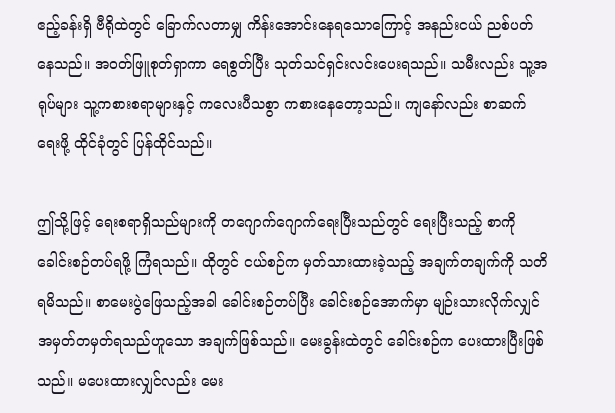ဧည့်ခန်းရှိ ဗီရိုထဲတွင် ခြောက်လတာမျှ ကိန်းအောင်းနေရသောကြောင့် အနည်းငယ် ညစ်ပတ်နေသည်။ အဝတ်ဖြူစုတ်ရှာကာ ရေစွတ်ပြီး သုတ်သင်ရှင်းလင်းပေးရသည်။ သမီးလည်း သူ့အရုပ်များ သူ့ကစားစရာများနှင့် ကလေးပီသစွာ ကစားနေတော့သည်။ ကျနော်လည်း စာဆက်ရေးဖို့ ထိုင်ခုံတွင် ပြန်ထိုင်သည်။

ဤသို့ဖြင့် ရေးစရာရှိသည်များကို တဂျောက်ဂျောက်ရေးပြီးသည်တွင် ရေးပြီးသည့် စာကို ခေါင်းစဉ်တပ်ရဖို့ ကြံရသည်။ ထိုတွင် ငယ်စဉ်က မှတ်သားထားခဲ့သည့် အချက်တချက်ကို သတိရမိသည်။ စာမေးပွဲဖြေသည့်အခါ ခေါင်းစဉ်တပ်ပြီး ခေါင်းစဉ်အောက်မှာ မျဉ်းသားလိုက်လျှင် အမှတ်တမှတ်ရသည်ဟူသော အချက်ဖြစ်သည်။ မေးခွန်းထဲတွင် ခေါင်းစဉ်က ပေးထားပြီးဖြစ်သည်။ မပေးထားလျှင်လည်း မေး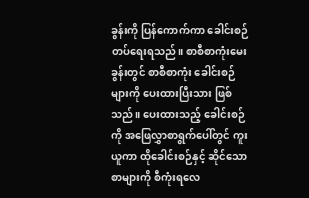ခွန်းကို ပြန်ကောက်ကာ ခေါင်းစဉ်တပ်ရေးရသည်။ စာစီစာကုံးမေးခွန်းတွင် စာစီစာကုံး ခေါင်းစဉ်များကို ပေးထားပြီးသား ဖြစ်သည်။ ပေးထားသည့် ခေါင်းစဉ်ကို အဖြေလွှာစာရွက်ပေါ်တွင် ကူးယူကာ ထိုခေါင်းစဉ်နှင့် ဆိုင်သော စာများကို စီကုံးရလေ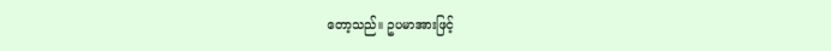တော့သည်။ ဥပမာအားဖြင့်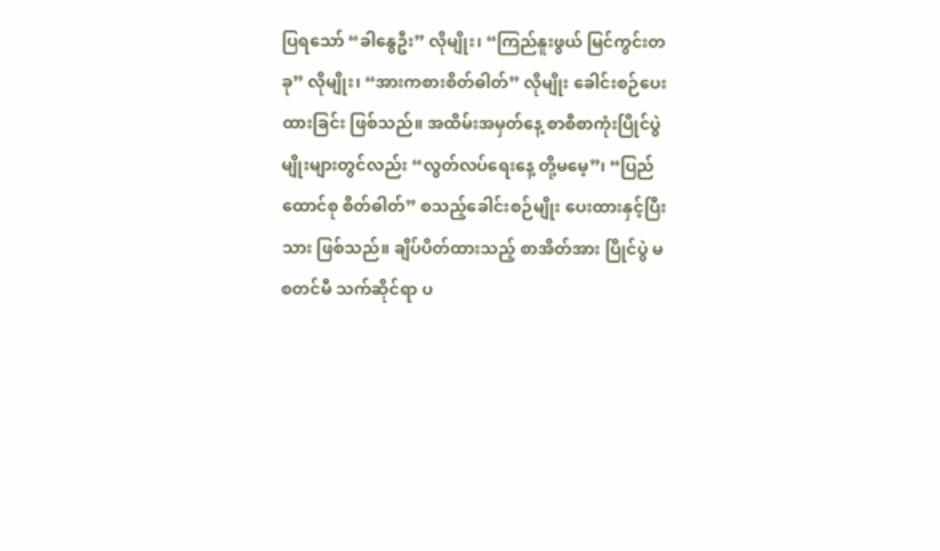ပြရသော် “ခါနွေဦး” လိုမျိုး၊ “ကြည်နူးဖွယ် မြင်ကွင်းတခု” လိုမျိုး၊ “အားကစားစိတ်ဓါတ်” လိုမျိုး ခေါင်းစဉ်ပေးထားခြင်း ဖြစ်သည်။ အထိမ်းအမှတ်နေ့ စာစီစာကုံးပြိုင်ပွဲမျိုးများတွင်လည်း “လွတ်လပ်ရေးနေ့ တို့မမေ့”၊ “ပြည်ထောင်စု စိတ်ဓါတ်” စသည့်ခေါင်းစဉ်မျိုး ပေးထားနှင့်ပြီးသား ဖြစ်သည်။ ချိပ်ပိတ်ထားသည့် စာအိတ်အား ပြိုင်ပွဲ မစတင်မီ သက်ဆိုင်ရာ ပ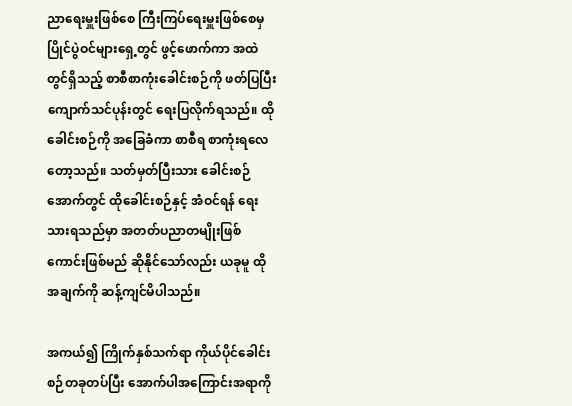ညာရေးမှူးဖြစ်စေ ကြီးကြပ်ရေးမှူးဖြစ်စေမှ ပြိုင်ပွဲဝင်များရှေ့တွင် ဖွင့်ဖောက်ကာ အထဲတွင်ရှိသည့် စာစီစာကုံးခေါင်းစဉ်ကို ဖတ်ပြပြီး ကျောက်သင်ပုန်းတွင် ရေးပြလိုက်ရသည်။ ထိုခေါင်းစဉ်ကို အခြေခံကာ စာစီရ စာကုံးရလေတော့သည်။ သတ်မှတ်ပြီးသား ခေါင်းစဉ်အောက်တွင် ထိုခေါင်းစဉ်နှင့် အံဝင်ရန် ရေးသားရသည်မှာ အတတ်ပညာတမျိုးဖြစ်ကောင်းဖြစ်မည် ဆိုနိုင်သော်လည်း ယခုမူ ထိုအချက်ကို ဆန့်ကျင်မိပါသည်။

အကယ်၍ ကြိုက်နှစ်သက်ရာ ကိုယ်ပိုင်ခေါင်းစဉ်တခုတပ်ပြီး အောက်ပါအကြောင်းအရာကို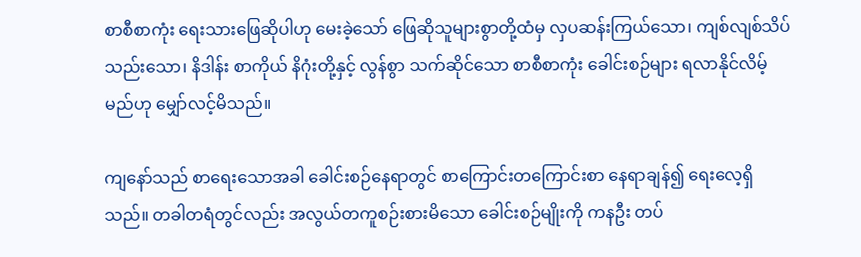စာစီစာကုံး ရေးသားဖြေဆိုပါဟု မေးခဲ့သော် ဖြေဆိုသူများစွာတို့ထံမှ လှပဆန်းကြယ်သော၊ ကျစ်လျစ်သိပ်သည်းသော၊ နိဒါန်း စာကိုယ် နိဂုံးတို့နှင့် လွန်စွာ သက်ဆိုင်သော စာစီစာကုံး ခေါင်းစဉ်များ ရလာနိုင်လိမ့်မည်ဟု မျှော်လင့်မိသည်။

ကျနော်သည် စာရေးသောအခါ ခေါင်းစဉ်နေရာတွင် စာကြောင်းတကြောင်းစာ နေရာချန်၍ ရေးလေ့ရှိသည်။ တခါတရံတွင်လည်း အလွယ်တကူစဉ်းစားမိသော ခေါင်းစဉ်မျိုးကို ကနဦး တပ်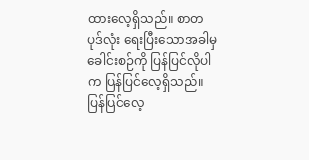ထားလေ့ရှိသည်။ စာတပုဒ်လုံး ရေးပြီးသောအခါမှ ခေါင်းစဉ်ကို ပြန်ပြင်လိုပါက ပြန်ပြင်လေ့ရှိသည်။ ပြန်ပြင်လေ့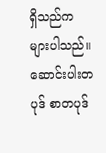ရှိသည်က များပါသည်။ ဆောင်းပါးတပုဒ် စာတပုဒ်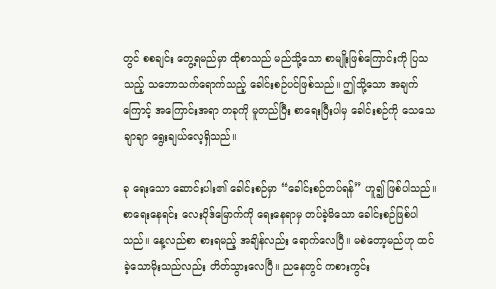တွင် စစချင်း တွေ့ရမည်မှာ ထိုစာသည် မည်သို့သော စာမျိုးဖြစ်ကြောင်းကို ပြသသည့် သဘောသက်ရောက်သည့် ခေါင်းစဉ်ပင်ဖြစ်သည်။ ဤသို့သော အချက်ကြောင့် အကြောင်းအရာ တခုကို မူတည်ပြီး စာရေးပြီးပါမှ ခေါင်းစဉ်ကို သေသေချာချာ ရွေးချယ်လေ့ရှိသည်။

ခု ရေးသော ဆောင်းပါး၏ ခေါင်းစဉ်မှာ “ခေါင်းစဉ်တပ်ရန်” ဟူ၍ ဖြစ်ပါသည်။ စာရေးနေရင်း လေးပိုဒ်မြောက်ကို ရေးနေရာမှ တပ်ခဲ့မိသော ခေါင်းစဉ်ဖြစ်ပါသည်။ နေ့လည်စာ စားရမည့် အချိန်လည်း ရောက်လေပြီ။ မစဲတော့မည်ဟု ထင်ခဲ့သောမိုးသည်လည်း တိတ်သွားလေပြီ။ ညနေတွင် ကစားကွင်း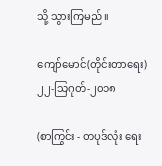သို့ သွားကြမည်။

ကျော်မောင်(တိုင်းတာရေး)
၂၂-သြဂုတ်-၂၀၁၈

(စာကြွင်း - တပုဒ်လုံး ရေး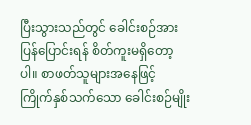ပြီးသွားသည်တွင် ခေါင်းစဉ်အား ပြန်ပြောင်းရန် စိတ်ကူးမရှိတော့ပါ။ စာဖတ်သူများအနေဖြင့် ကြိုက်နှစ်သက်သော ခေါင်းစဉ်မျိုး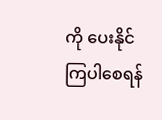ကို ပေးနိုင်ကြပါစေရန်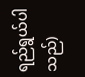ရည်ရွယ်ပါသည်)